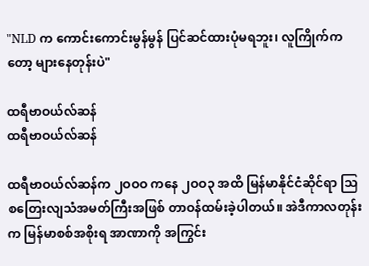"NLD က ကောင်းကောင်းမွန်မွန် ပြင်ဆင်ထားပုံမရဘူး၊ လူကြိုက်ကတော့ များနေတုန်းပဲ"

ထရီဗာဝယ်လ်ဆန်
ထရီဗာဝယ်လ်ဆန်

ထရီဗာဝယ်လ်ဆန်က ၂ဝဝဝ ကနေ ၂ဝဝ၃ အထိ မြန်မာနိုင်ငံဆိုင်ရာ သြစတြေးလျသံအမတ်ကြီးအဖြစ် တာဝန်ထမ်းခဲ့ပါတယ်။ အဲဒီကာလတုန်းက မြန်မာစစ်အစိုးရ အာဏာကို အကြွင်း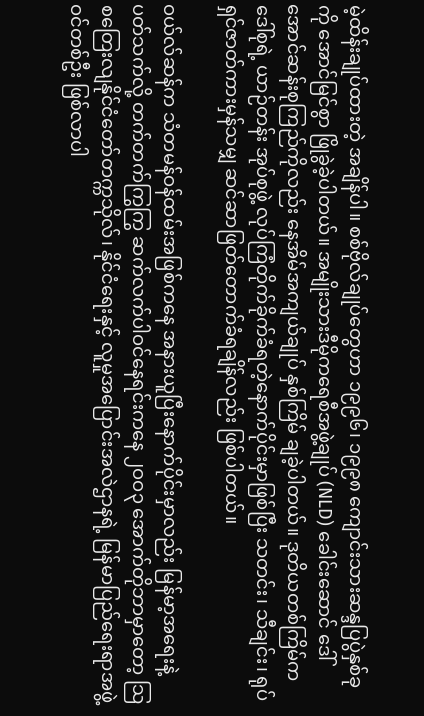မဲ့ထိန်းချုပ်ထားတဲ့ အချိန်ပါ။ စစ်ဗိုလ်ချုပ်တွေဟာ ၁၉၉၆၊ ၁၉၉၈ ကျောင်းသားဆန္ဒပြပွဲနှစ်ခုကို အောင်မြင်စွာ ဖြိုခွဲခဲ့ပါတယ်။ အမျိုးသားဒီမိုကရေစီအဖွဲ့ချုပ် (NLD) ခေါင်းဆောင် ဒေါ်အောင်ဆန်းစုကြည်ကိုလည်း နေအိမ်အကျယ်ချုပ် နှစ်ကြိမ် ချခဲ့ပါတယ်။ ဒုတိယတစ်ကြိမ်က ဒေါ်စုရဲ့ ယာဉ်တန်း အုပ်စုဖွဲ့ လုပ်ကြံတိုက်ခိုက်ခံရတဲ့နောက်ပိုင်းမှာဖြစ်ပြီး သတင်း၊ သီချင်း၊ ရုပ်ရှင်ဇာတ်ကားမှန်သမျှ ဆင်ဆာဖြတ်တောက်ခံရချိန်လည်း ဖြစ်ပါတယ်။

ဝယ်လ်ဆန်က သံတမန်ဝန်ထမ်းအဖြစ်ကနေ အနားယူပြီးနောက်ပိုင်းမှာလည်း မြန်မာ့အရေးနဲ့ ပတ်သက်လို့ တက်တက်ကြွကြွ ဆက်လက်ပါဝင်နေရင်းကနေ ၂ဝဝ၃ အောက်တိုဘာမှာတော့ သြစတြေးလျနိုင်ငံတော်တက္ကသိုလ်၊ နိုင်ငံရေးနှင့် လူမှုအပြောင်းအလဲဌာနရဲ့ မြန်မာပြည်ရေးရာအဖွဲ့ဝင်တစ်ဦး ဖြစ်လာပါ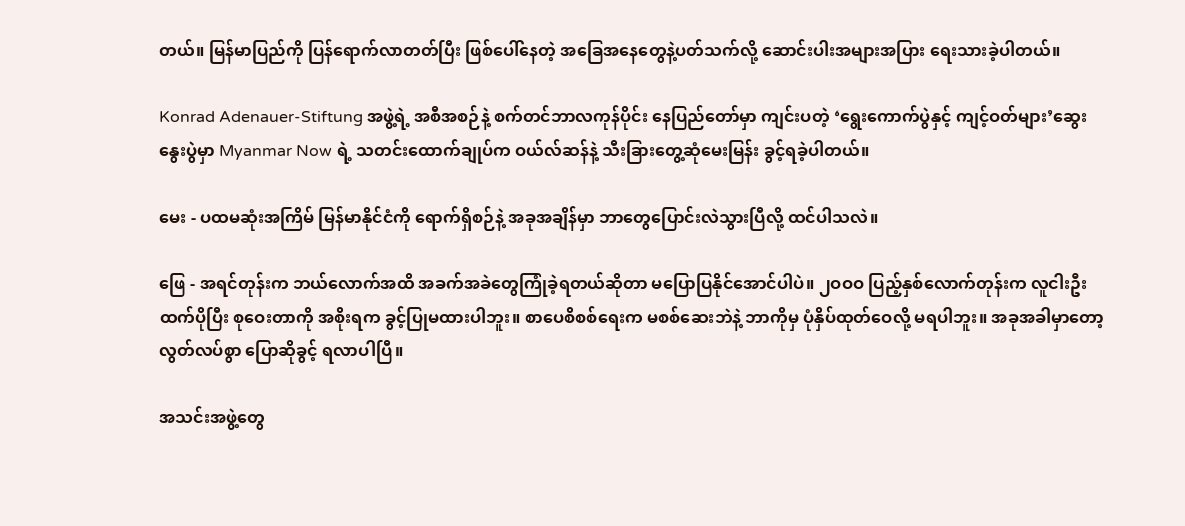တယ်။ မြန်မာပြည်ကို ပြန်ရောက်လာတတ်ပြီး ဖြစ်ပေါ်နေတဲ့ အခြေအနေတွေနဲ့ပတ်သက်လို့ ဆောင်းပါးအများအပြား ရေးသားခဲ့ပါတယ်။

Konrad Adenauer-Stiftung အဖွဲ့ရဲ့ အစီအစဉ်နဲ့ စက်တင်ဘာလကုန်ပိုင်း နေပြည်တော်မှာ ကျင်းပတဲ့ ‘ရွေးကောက်ပွဲနှင့် ကျင့်ဝတ်များ’ဆွေးနွေးပွဲမှာ Myanmar Now ရဲ့ သတင်းထောက်ချုပ်က ဝယ်လ်ဆန်နဲ့ သီးခြားတွေ့ဆုံမေးမြန်း ခွင့်ရခဲ့ပါတယ်။

မေး - ပထမဆုံးအကြိမ် မြန်မာနိုင်ငံကို ရောက်ရှိစဉ်နဲ့ အခုအချိန်မှာ ဘာတွေပြောင်းလဲသွားပြီလို့ ထင်ပါသလဲ။

ဖြေ - အရင်တုန်းက ဘယ်လောက်အထိ အခက်အခဲတွေကြုံခဲ့ရတယ်ဆိုတာ မပြောပြနိုင်အောင်ပါပဲ။ ၂ဝဝဝ ပြည့်နှစ်လောက်တုန်းက လူငါးဦးထက်ပိုပြီး စုဝေးတာကို အစိုးရက ခွင့်ပြုမထားပါဘူး။ စာပေစိစစ်ရေးက မစစ်ဆေးဘဲနဲ့ ဘာကိုမှ ပုံနှိပ်ထုတ်ဝေလို့ မရပါဘူး။ အခုအခါမှာတော့ လွတ်လပ်စွာ ပြောဆိုခွင့် ရလာပါပြီ။

အသင်းအဖွဲ့တွေ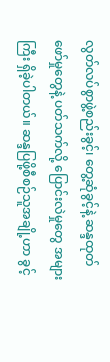လွတ်လပ်စွာဖွဲ့စည်းခွင့်၊ တွေ့ဆုံခွင့်နဲ့ ဆန္ဒထုတ်ဖော်မှုတွေနဲ့ ပတ်သက်လို့ ပြောင်းလဲမှုတွေ အများကြီး ရှိခဲ့ပါတယ်။ ဆန္ဒပြဖို့စီစဉ်သူအချို့ဟာ ခွင့်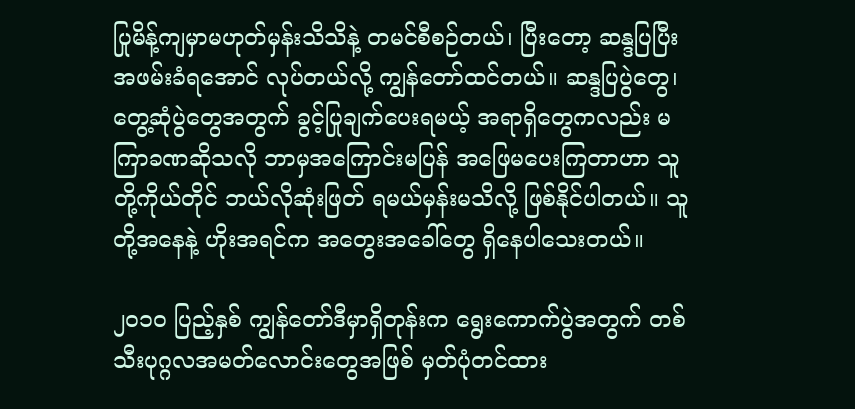ပြုမိန့်ကျမှာမဟုတ်မှန်းသိသိနဲ့ တမင်စီစဉ်တယ်၊ ပြီးတော့ ဆန္ဒပြပြီး အဖမ်းခံရအောင် လုပ်တယ်လို့ ကျွန်တော်ထင်တယ်။ ဆန္ဒပြပွဲတွေ၊ တွေ့ဆုံပွဲတွေအတွက် ခွင့်ပြုချက်ပေးရမယ့် အရာရှိတွေကလည်း မကြာခဏဆိုသလို ဘာမှအကြောင်းမပြန် အဖြေမပေးကြတာဟာ သူတို့ကိုယ်တိုင် ဘယ်လိုဆုံးဖြတ် ရမယ်မှန်းမသိလို့ ဖြစ်နိုင်ပါတယ်။ သူတို့အနေနဲ့ ဟိုးအရင်က အတွေးအခေါ်တွေ ရှိနေပါသေးတယ်။

၂ဝ၁ဝ ပြည့်နှစ် ကျွန်တော်ဒီမှာရှိတုန်းက ရွေးကောက်ပွဲအတွက် တစ်သီးပုဂ္ဂလအမတ်လောင်းတွေအဖြစ် မှတ်ပုံတင်ထား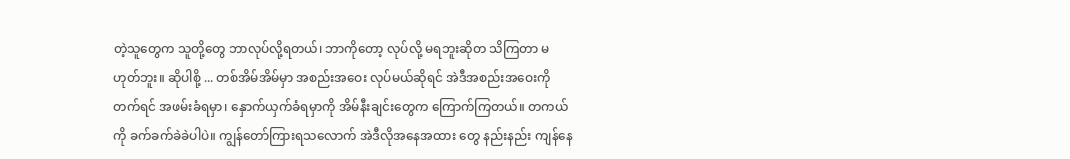တဲ့သူတွေက သူတို့တွေ ဘာလုပ်လို့ရတယ်၊ ဘာကိုတော့ လုပ်လို့ မရဘူးဆိုတ သိကြတာ မဟုတ်ဘူး။ ဆိုပါစို့ ... တစ်အိမ်အိမ်မှာ အစည်းအဝေး လုပ်မယ်ဆိုရင် အဲဒီအစည်းအဝေးကို တက်ရင် အဖမ်းခံရမှာ၊ နှောက်ယှက်ခံရမှာကို အိမ်နီးချင်းတွေက ကြောက်ကြတယ်။ တကယ်ကို ခက်ခက်ခဲခဲပါပဲ။ ကျွန်တော်ကြားရသလောက် အဲဒီလိုအနေအထား တွေ နည်းနည်း ကျန်နေ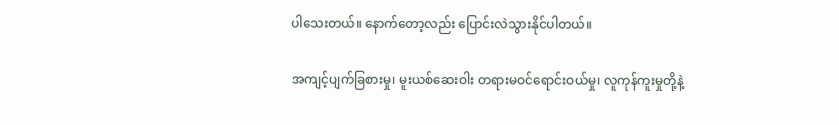ပါသေးတယ်။ နောက်တော့လည်း ပြောင်းလဲသွားနိုင်ပါတယ်။

အကျင့်ပျက်ခြစားမှု၊ မူးယစ်ဆေးဝါး တရားမဝင်ရောင်းဝယ်မှု၊ လူကုန်ကူးမှုတို့နဲ့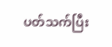ပတ်သက်ပြီး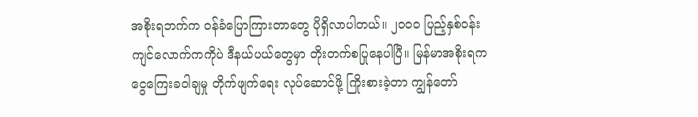အစိုးရဘက်က ဝန်ခံပြောကြားတာတွေ ပိုရှိလာပါတယ်။ ၂ဝဝဝ ပြည့်နှစ်ဝန်းကျင်လောက်ကကိုပဲ ဒီနယ်ပယ်တွေမှာ တိုးတက်စပြုနေပါပြီ။ မြန်မာအစိုးရက ငွေကြေးခဝါချမှု တိုက်ဖျက်ရေး လုပ်ဆောင်ဖို့ ကြိုးစားခဲ့တာ ကျွန်တော်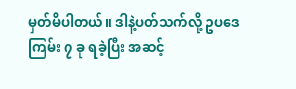မှတ်မိပါတယ်။ ဒါနဲ့ပတ်သက်လို့ ဥပဒေကြမ်း ၇ ခု ရခဲ့ပြီး အဆင့်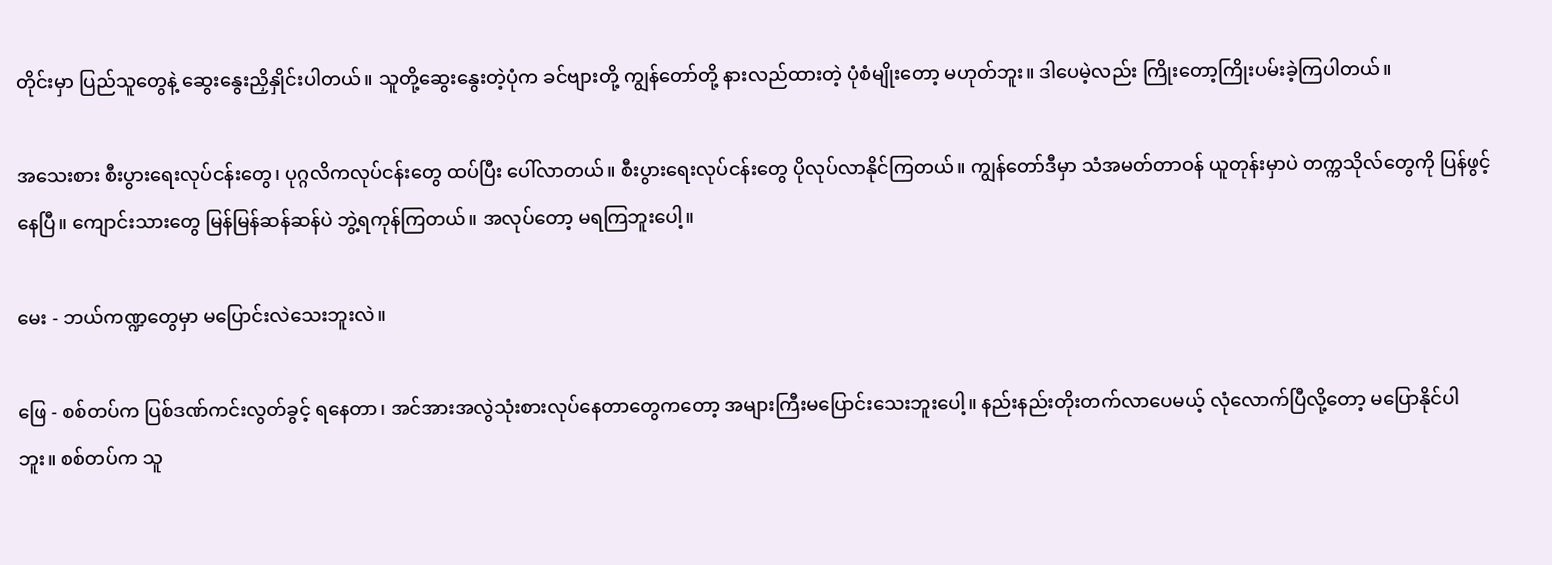တိုင်းမှာ ပြည်သူတွေနဲ့ ဆွေးနွေးညှိနှိုင်းပါတယ်။ သူတို့ဆွေးနွေးတဲ့ပုံက ခင်ဗျားတို့ ကျွန်တော်တို့ နားလည်ထားတဲ့ ပုံစံမျိုးတော့ မဟုတ်ဘူး။ ဒါပေမဲ့လည်း ကြိုးတော့ကြိုးပမ်းခဲ့ကြပါတယ်။

အသေးစား စီးပွားရေးလုပ်ငန်းတွေ၊ ပုဂ္ဂလိကလုပ်ငန်းတွေ ထပ်ပြီး ပေါ်လာတယ်။ စီးပွားရေးလုပ်ငန်းတွေ ပိုလုပ်လာနိုင်ကြတယ်။ ကျွန်တော်ဒီမှာ သံအမတ်တာဝန် ယူတုန်းမှာပဲ တက္ကသိုလ်တွေကို ပြန်ဖွင့်နေပြီ။ ကျောင်းသားတွေ မြန်မြန်ဆန်ဆန်ပဲ ဘွဲ့ရကုန်ကြတယ်။ အလုပ်တော့ မရကြဘူးပေါ့။

မေး - ဘယ်ကဏ္ဍတွေမှာ မပြောင်းလဲသေးဘူးလဲ။

ဖြေ - စစ်တပ်က ပြစ်ဒဏ်ကင်းလွတ်ခွင့် ရနေတာ၊ အင်အားအလွဲသုံးစားလုပ်နေတာတွေကတော့ အများကြီးမပြောင်းသေးဘူးပေါ့။ နည်းနည်းတိုးတက်လာပေမယ့် လုံလောက်ပြီလို့တော့ မပြောနိုင်ပါဘူး။ စစ်တပ်က သူ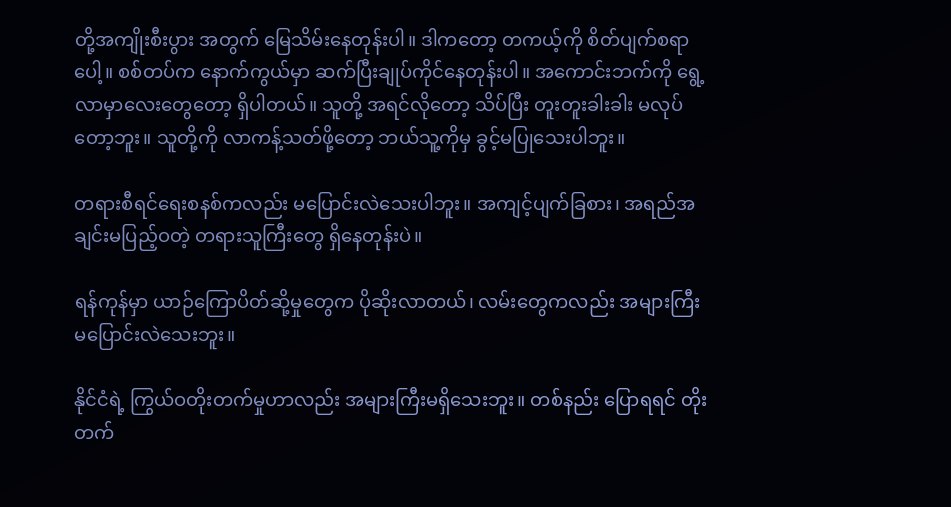တို့အကျိုးစီးပွား အတွက် မြေသိမ်းနေတုန်းပါ။ ဒါကတော့ တကယ့်ကို စိတ်ပျက်စရာပေါ့။ စစ်တပ်က နောက်ကွယ်မှာ ဆက်ပြီးချုပ်ကိုင်နေတုန်းပါ။ အကောင်းဘက်ကို ရွေ့လာမှာလေးတွေတော့ ရှိပါတယ်။ သူတို့ အရင်လိုတော့ သိပ်ပြီး တူးတူးခါးခါး မလုပ်တော့ဘူး။ သူတို့ကို လာကန့်သတ်ဖို့တော့ ဘယ်သူ့ကိုမှ ခွင့်မပြုသေးပါဘူး။

တရားစီရင်ရေးစနစ်ကလည်း မပြောင်းလဲသေးပါဘူး။ အကျင့်ပျက်ခြစား၊ အရည်အချင်းမပြည့်ဝတဲ့ တရားသူကြီးတွေ ရှိနေတုန်းပဲ။

ရန်ကုန်မှာ ယာဉ်ကြောပိတ်ဆို့မှုတွေက ပိုဆိုးလာတယ်၊ လမ်းတွေကလည်း အများကြီး မပြောင်းလဲသေးဘူး။

နိုင်ငံရဲ့ ကြွယ်ဝတိုးတက်မှုဟာလည်း အများကြီးမရှိသေးဘူး။ တစ်နည်း ပြောရရင် တိုးတက်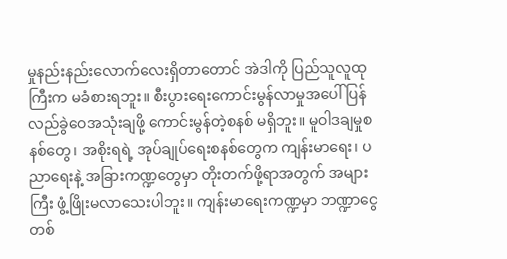မှုနည်းနည်းလောက်လေးရှိတာတောင် အဲဒါကို ပြည်သူလူထုကြီးက မခံစားရဘူး။ စီးပွားရေးကောင်းမွန်လာမှုအပေါ် ပြန်လည်ခွဲဝေအသုံးချဖို့ ကောင်းမွန်တဲ့စနစ် မရှိဘူး။ မူဝါဒချမှုစနစ်တွေ၊ အစိုးရရဲ့ အုပ်ချုပ်ရေးစနစ်တွေက ကျန်းမာရေး၊ ပညာရေးနဲ့ အခြားကဏ္ဍတွေမှာ တိုးတက်ဖို့ရာအတွက် အများကြီး ဖွံ့ဖြိုးမလာသေးပါဘူး။ ကျန်းမာရေးကဏ္ဍမှာ ဘဏ္ဍာငွေတစ်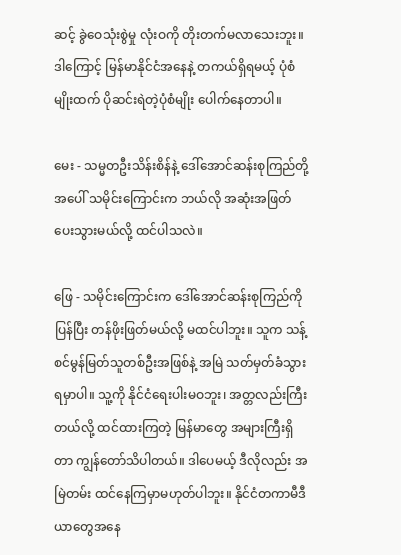ဆင့် ခွဲဝေသုံးစွဲမှု လုံးဝကို တိုးတက်မလာသေးဘူး။ ဒါကြောင့် မြန်မာနိုင်ငံအနေနဲ့ တကယ်ရှိရမယ့် ပုံစံမျိုးထက် ပိုဆင်းရဲတဲ့ပုံစံမျိုး ပေါက်နေတာပါ။

မေး - သမ္မတဦးသိန်းစိန်နဲ့ ဒေါ်အောင်ဆန်းစုကြည်တို့အပေါ် သမိုင်းကြောင်းက ဘယ်လို အဆုံးအဖြတ် ပေးသွားမယ်လို့ ထင်ပါသလဲ။

ဖြေ - သမိုင်းကြောင်းက ဒေါ်အောင်ဆန်းစုကြည်ကို ပြန်ပြီး တန်ဖိုးဖြတ်မယ်လို့ မထင်ပါဘူး။ သူက သန့်စင်မွန်မြတ်သူတစ်ဦးအဖြစ်နဲ့ အမြဲ သတ်မှတ်ခံသွားရမှာပါ။ သူ့ကို နိုင်ငံရေးပါးမဝဘူး၊ အတ္တလည်းကြီးတယ်လို့ ထင်ထားကြတဲ့ မြန်မာတွေ အများကြီးရှိတာ ကျွန်တော်သိပါတယ်။ ဒါပေမယ့် ဒီလိုလည်း အမြဲတမ်း ထင်နေကြမှာမဟုတ်ပါဘူး။ နိုင်ငံတကာမီဒီယာတွေအနေ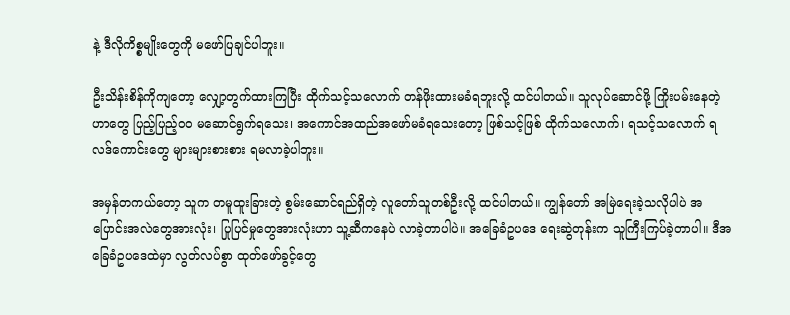နဲ့ ဒီလိုကိစ္စမျိုးတွေကို မဖော်ပြချင်ပါဘူး။

ဦးသိန်းစိန်ကိုကျတော့ လျှော့တွက်ထားကြပြီး ထိုက်သင့်သလောက် တန်ဖိုးထားမခံရဘူးလို့ ထင်ပါတယ်။ သူလုပ်ဆောင်ဖို့ ကြိုးပမ်းနေတဲ့ဟာတွေ ပြည့်ပြည့်ဝဝ မဆောင်ရွက်ရသေး၊ အကောင်အထည်အဖော်မခံရသေးတော့ ဖြစ်သင့်ဖြစ် ထိုက်သလောက်၊ ရသင့်သလောက် ရလဒ်ကောင်းတွေ များများစားစား ရမလာခဲ့ပါဘူး။

အမှန်တကယ်တော့ သူက တမူထူးခြားတဲ့ စွမ်းဆောင်ရည်ရှိတဲ့ လူတော်သူတစ်ဦးလို့ ထင်ပါတယ်။ ကျွန်တော် အမြဲရေးခဲ့သလိုပါပဲ အပြောင်းအလဲတွေအားလုံး၊ ပြုပြင်မှုတွေအားလုံးဟာ သူ့ဆီကနေပဲ လာခဲ့တာပါပဲ။ အခြေခံဥပဒေ ရေးဆွဲတုန်းက သူကြီးကြပ်ခဲ့တာပါ။ ဒီအခြေခံဥပဒေထဲမှာ လွတ်လပ်စွာ ထုတ်ဖော်ခွင့်တွေ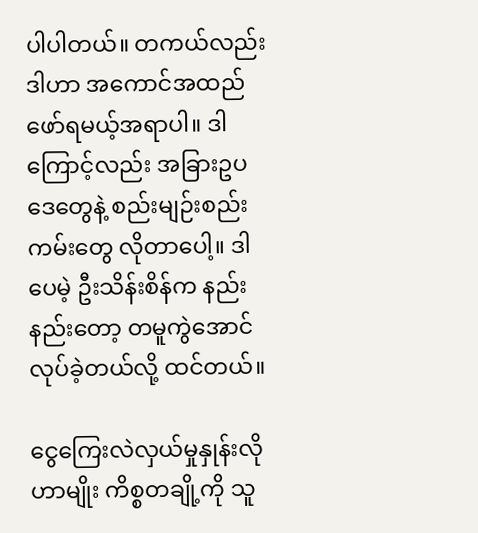ပါပါတယ်။ တကယ်လည်း ဒါဟာ အကောင်အထည်ဖော်ရမယ့်အရာပါ။ ဒါကြောင့်လည်း အခြားဥပဒေတွေနဲ့ စည်းမျဉ်းစည်းကမ်းတွေ လိုတာပေါ့။ ဒါပေမဲ့ ဦးသိန်းစိန်က နည်းနည်းတော့ တမူကွဲအောင်လုပ်ခဲ့တယ်လို့ ထင်တယ်။

ငွေကြေးလဲလှယ်မှုနှုန်းလိုဟာမျိုး ကိစ္စတချို့ကို သူ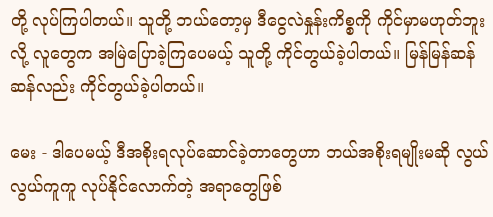တို့ လုပ်ကြပါတယ်။ သူတို့ ဘယ်တော့မှ ဒီငွေလဲနှုန်းကိစ္စကို ကိုင်မှာမဟုတ်ဘူးလို့ လူတွေက အမြဲပြောခဲ့ကြပေမယ့် သူတို့ ကိုင်တွယ်ခဲ့ပါတယ်။ မြန်မြန်ဆန်ဆန်လည်း ကိုင်တွယ်ခဲ့ပါတယ်။

မေး - ဒါပေမယ့် ဒီအစိုးရလုပ်ဆောင်ခဲ့တာတွေဟာ ဘယ်အစိုးရမျိုးမဆို လွယ်လွယ်ကူကူ လုပ်နိုင်လောက်တဲ့ အရာတွေဖြစ်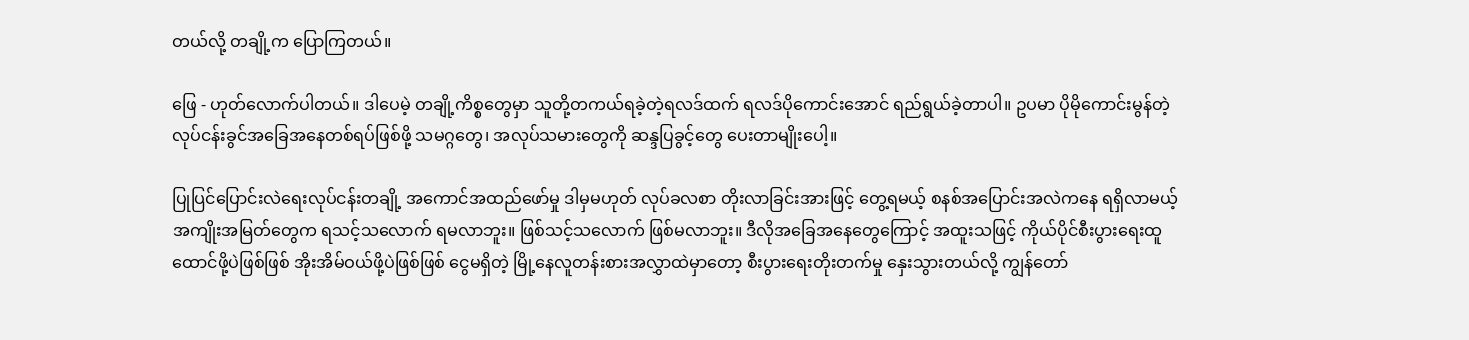တယ်လို့ တချို့က ပြောကြတယ်။

ဖြေ - ဟုတ်လောက်ပါတယ်။ ဒါပေမဲ့ တချို့ကိစ္စတွေမှာ သူတို့တကယ်ရခဲ့တဲ့ရလဒ်ထက် ရလဒ်ပိုကောင်းအောင် ရည်ရွယ်ခဲ့တာပါ။ ဥပမာ ပိုမိုကောင်းမွန်တဲ့ လုပ်ငန်းခွင်အခြေအနေတစ်ရပ်ဖြစ်ဖို့ သမဂ္ဂတွေ၊ အလုပ်သမားတွေကို ဆန္ဒပြခွင့်တွေ ပေးတာမျိုးပေါ့။

ပြုပြင်ပြောင်းလဲရေးလုပ်ငန်းတချို့ အကောင်အထည်ဖော်မှု ဒါမှမဟုတ် လုပ်ခလစာ တိုးလာခြင်းအားဖြင့် တွေ့ရမယ့် စနစ်အပြောင်းအလဲကနေ ရရှိလာမယ့် အကျိုးအမြတ်တွေက ရသင့်သလောက် ရမလာဘူး။ ဖြစ်သင့်သလောက် ဖြစ်မလာဘူး။ ဒီလိုအခြေအနေတွေကြောင့် အထူးသဖြင့် ကိုယ်ပိုင်စီးပွားရေးထူထောင်ဖို့ပဲဖြစ်ဖြစ် အိုးအိမ်ဝယ်ဖို့ပဲဖြစ်ဖြစ် ငွေမရှိတဲ့ မြို့နေလူတန်းစားအလွှာထဲမှာတော့ စီးပွားရေးတိုးတက်မှု နှေးသွားတယ်လို့ ကျွန်တော်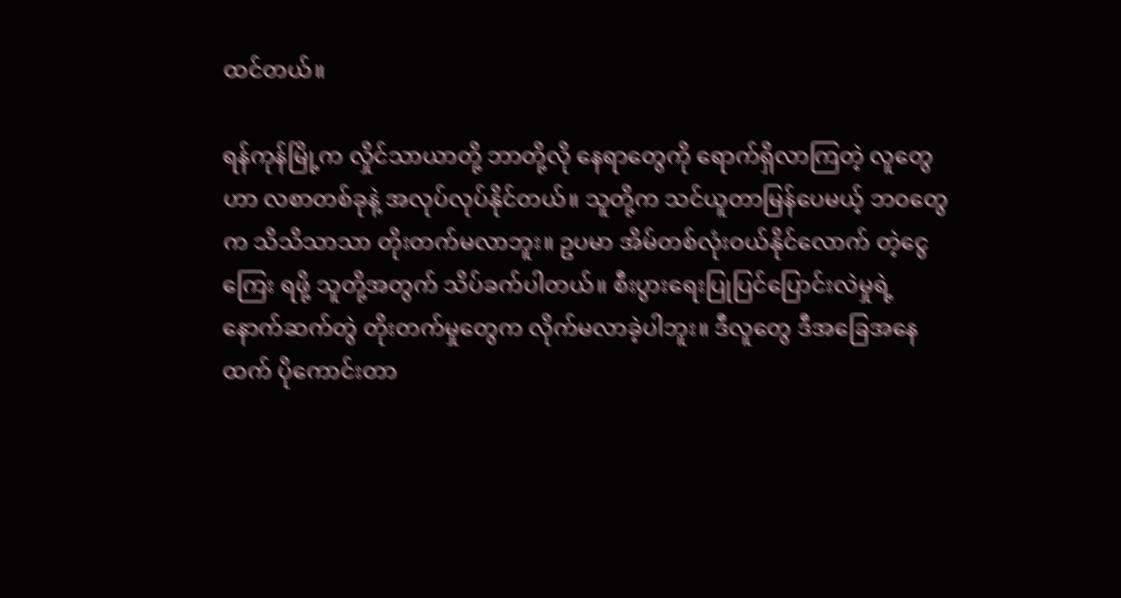ထင်တယ်။

ရန်ကုန်မြို့က လှိုင်သာယာတို့ ဘာတို့လို နေရာတွေကို ရောက်ရှိလာကြတဲ့ လူတွေဟာ လစာတစ်ခုနဲ့ အလုပ်လုပ်နိုင်တယ်။ သူတို့က သင်ယူတာမြန်ပေမယ့် ဘဝတွေက သိသိသာသာ တိုးတက်မလာဘူး။ ဥပမာ အိမ်တစ်လုံးဝယ်နိုင်လောက် တဲ့ငွေကြေး ရဖို့ သူတို့အတွက် သိပ်ခက်ပါတယ်။ စီးပွားရေးပြုပြင်ပြောင်းလဲမှုရဲ့ နောက်ဆက်တွဲ တိုးတက်မှုတွေက လိုက်မလာခဲ့ပါဘူး။ ဒီလူတွေ ဒီအခြေအနေထက် ပိုကောင်းတာ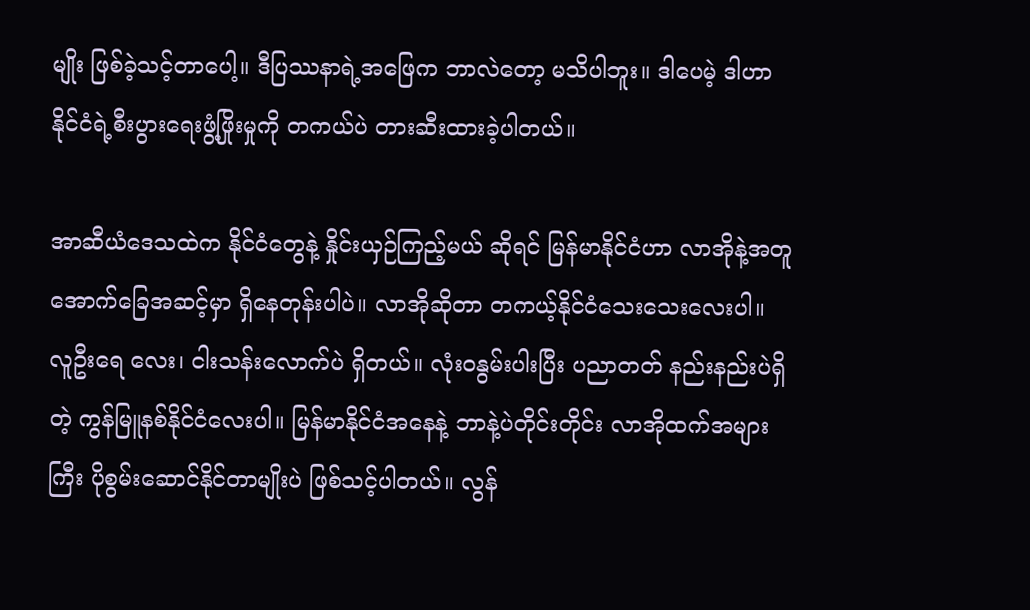မျိုး ဖြစ်ခဲ့သင့်တာပေါ့။ ဒီပြဿနာရဲ့အဖြေက ဘာလဲတော့ မသိပါဘူး။ ဒါပေမဲ့ ဒါဟာ နိုင်ငံရဲ့စီးပွားရေးဖွံ့ဖြိုးမှုကို တကယ်ပဲ တားဆီးထားခဲ့ပါတယ်။

အာဆီယံဒေသထဲက နိုင်ငံတွေနဲ့ နှိုင်းယှဉ်ကြည့်မယ် ဆိုရင် မြန်မာနိုင်ငံဟာ လာအိုနဲ့အတူ အောက်ခြေအဆင့်မှာ ရှိနေတုန်းပါပဲ။ လာအိုဆိုတာ တကယ့်နိုင်ငံသေးသေးလေးပါ။ လူဦးရေ လေး၊ ငါးသန်းလောက်ပဲ ရှိတယ်။ လုံးဝနွမ်းပါးပြီး ပညာတတ် နည်းနည်းပဲရှိတဲ့ ကွန်မြူနစ်နိုင်ငံလေးပါ။ မြန်မာနိုင်ငံအနေနဲ့ ဘာနဲ့ပဲတိုင်းတိုင်း လာအိုထက်အများကြီး ပိုစွမ်းဆောင်နိုင်တာမျိုးပဲ ဖြစ်သင့်ပါတယ်။ လွန်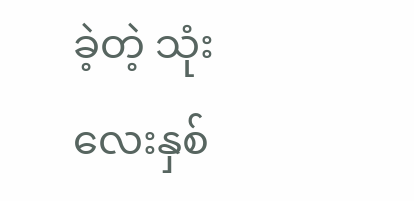ခဲ့တဲ့ သုံးလေးနှစ်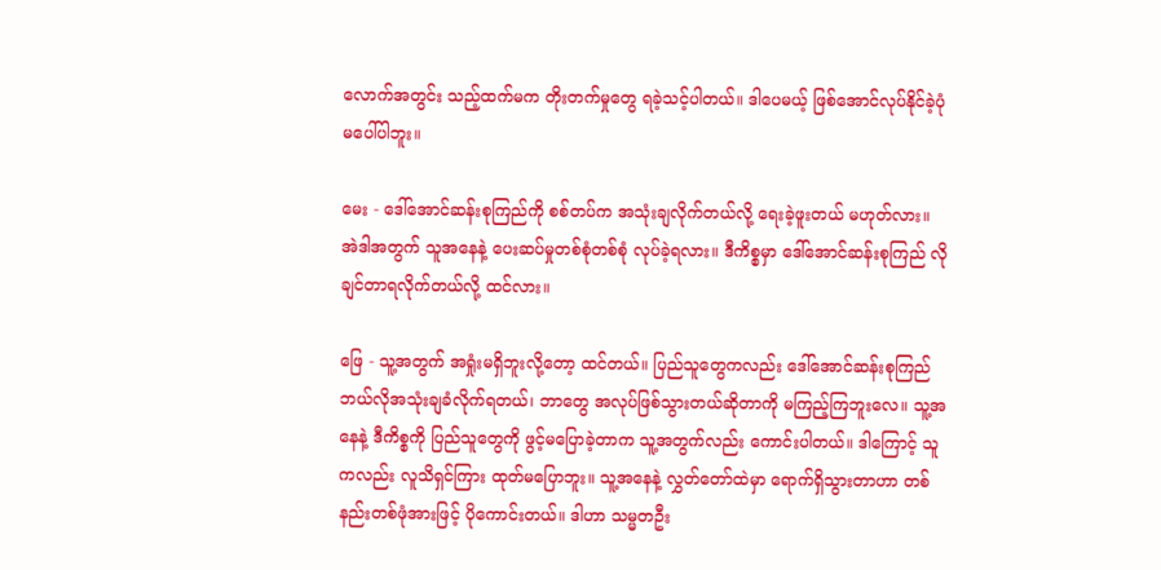လောက်အတွင်း သည့်ထက်မက တိုးတက်မှုတွေ ရခဲ့သင့်ပါတယ်။ ဒါပေမယ့် ဖြစ်အောင်လုပ်နိုင်ခဲ့ပုံ မပေါ်ပါဘူး။

မေး - ဒေါ်အောင်ဆန်းစုကြည်ကို စစ်တပ်က အသုံးချလိုက်တယ်လို့ ရေးခဲ့ဖူးတယ် မဟုတ်လား။ အဲဒါအတွက် သူအနေနဲ့ ပေးဆပ်မှုတစ်စုံတစ်စုံ လုပ်ခဲ့ရလား။ ဒီကိစ္စမှာ ဒေါ်အောင်ဆန်းစုကြည် လိုချင်တာရလိုက်တယ်လို့ ထင်လား။

ဖြေ - သူ့အတွက် အရှုံးမရှိဘူးလို့တော့ ထင်တယ်။ ပြည်သူတွေကလည်း ဒေါ်အောင်ဆန်းစုကြည် ဘယ်လိုအသုံးချခံလိုက်ရတယ်၊ ဘာတွေ အလုပ်ဖြစ်သွားတယ်ဆိုတာကို မကြည့်ကြဘူးလေ။ သူ့အနေနဲ့ ဒီကိစ္စကို ပြည်သူတွေကို ဖွင့်မပြောခဲ့တာက သူ့အတွက်လည်း ကောင်းပါတယ်။ ဒါကြောင့် သူကလည်း လူသိရှင်ကြား ထုတ်မပြောဘူး။ သူ့အနေနဲ့ လွှတ်တော်ထဲမှာ ရောက်ရှိသွားတာဟာ တစ်နည်းတစ်ဖုံအားဖြင့် ပိုကောင်းတယ်။ ဒါဟာ သမ္မတဦး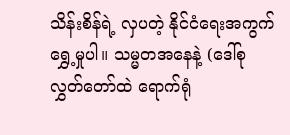သိန်းစိန်ရဲ့ လှပတဲ့ နိုင်ငံရေးအကွက်ရွှေ့မှုပါ။ သမ္မတအနေနဲ့ (ဒေါ်စု လွှတ်တော်ထဲ ရောက်ရုံ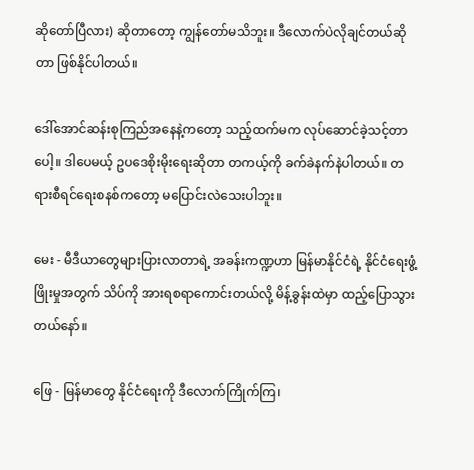ဆိုတော်ပြီလား) ဆိုတာတော့ ကျွန်တော်မသိဘူး။ ဒီလောက်ပဲလိုချင်တယ်ဆိုတာ ဖြစ်နိုင်ပါတယ်။

ဒေါ်အောင်ဆန်းစုကြည်အနေနဲ့ကတော့ သည့်ထက်မက လုပ်ဆောင်ခဲ့သင့်တာပေါ့။ ဒါပေမယ့် ဥပဒေစိုးမိုးရေးဆိုတာ တကယ့်ကို ခက်ခဲနက်နဲပါတယ်။ တရားစီရင်ရေးစနစ်ကတော့ မပြောင်းလဲသေးပါဘူး။

မေး - မီဒီယာတွေများပြားလာတာရဲ့ အခန်းကဏ္ဍဟာ မြန်မာနိုင်ငံရဲ့ နိုင်ငံရေးဖွံ့ဖြိုးမှုအတွက် သိပ်ကို အားရစရာကောင်းတယ်လို့ မိန့်ခွန်းထဲမှာ ထည့်ပြောသွားတယ်နော်။

ဖြေ - မြန်မာတွေ နိုင်ငံရေးကို ဒီလောက်ကြိုက်ကြ၊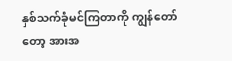နှစ်သက်ခုံမင်ကြတာကို ကျွန်တော်တော့ အားအ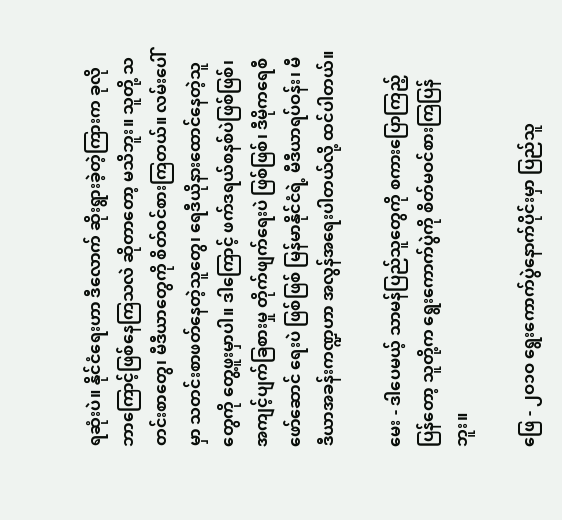ရဆုံးပဲ။ နိုင်ငံရေးဟာ ဒီလောက် ဆိုးရွားခဲ့တဲ့ကြားက ခုလိုဘာကြောင့်ဖြစ်နေကြသလဲ ဆိုတာတော့ မသိဘူး။ သူတို့ သတင်းစာတွေ၊ မီဒီယာတွေကို စိတ်ဝင်စားကြတယ်။ လမ်းပေါ်မှာ သတင်းစာဖတ်နေတဲ့သူတွေ၊ ရေဒီယိုနားထောင်နေတဲ့သူတွေကို တွေ့ဖူးမှာပါ။ ဒါကြောင့် ဖက်ဒရယ်စနစ်ပဲဖြစ်ဖြစ်၊ အကျင့်ပျက်ခြစားမှု တိုက်ဖျက်ရေးပဲ ဖြစ်ဖြစ်၊ ဒီမိုကရေစီ ဖော်ဆောင် ရေးပဲ ဖြစ်ဖြစ် မြန်မာနိုင်ငံရဲ့ မီဒီယာရပ်ဝန်း၊ မီဒီယာအခန်းကဏ္ဍဟာ အလွန်အရေးပါတယ်လို့ ထင်ပါတယ်။

မေး - ဒါပေမယ့် သာမန်ပြည်သူတွေကို စကားပြောကြည့်ပြန်တော့ သူတို့က ရွေးကောက်ပွဲကို စိတ်မဝင်စားကြပြန်ဘူး။

ဖြေ - ၂ဝ၁ဝ ရွေးကောက်ပွဲနောက်ပိုင်းမှာ ပြည်သူ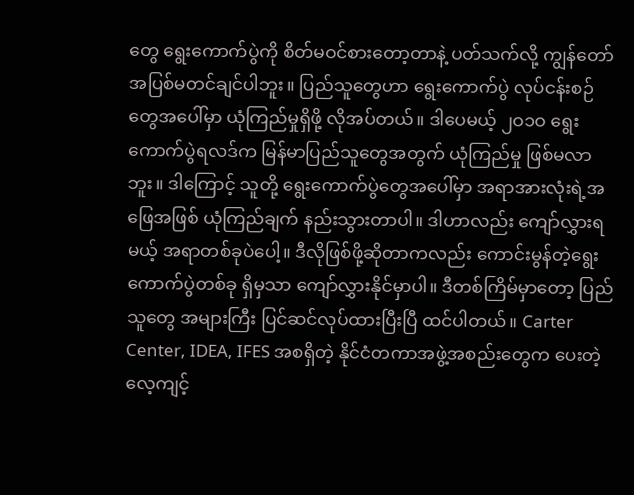တွေ ရွေးကောက်ပွဲကို စိတ်မဝင်စားတော့တာနဲ့ ပတ်သက်လို့ ကျွန်တော် အပြစ်မတင်ချင်ပါဘူး။ ပြည်သူတွေဟာ ရွေးကောက်ပွဲ လုပ်ငန်းစဉ်တွေအပေါ်မှာ ယုံကြည်မှုရှိဖို့ လိုအပ်တယ်။ ဒါပေမယ့် ၂ဝ၁ဝ ရွေးကောက်ပွဲရလဒ်က မြန်မာပြည်သူတွေအတွက် ယုံကြည်မှု ဖြစ်မလာဘူး။ ဒါကြောင့် သူတို့ ရွေးကောက်ပွဲတွေအပေါ်မှာ အရာအားလုံးရဲ့အဖြေအဖြစ် ယုံကြည်ချက် နည်းသွားတာပါ။ ဒါဟာလည်း ကျော်လွှားရမယ့် အရာတစ်ခုပဲပေါ့။ ဒီလိုဖြစ်ဖို့ဆိုတာကလည်း ကောင်းမွန်တဲ့ရွေးကောက်ပွဲတစ်ခု ရှိမှသာ ကျော်လွှားနိုင်မှာပါ။ ဒီတစ်ကြိမ်မှာတော့ ပြည်သူတွေ အများကြီး ပြင်ဆင်လုပ်ထားပြီးပြီ ထင်ပါတယ်။ Carter Center, IDEA, IFES အစရှိတဲ့ နိုင်ငံတကာအဖွဲ့အစည်းတွေက ပေးတဲ့ လေ့ကျင့်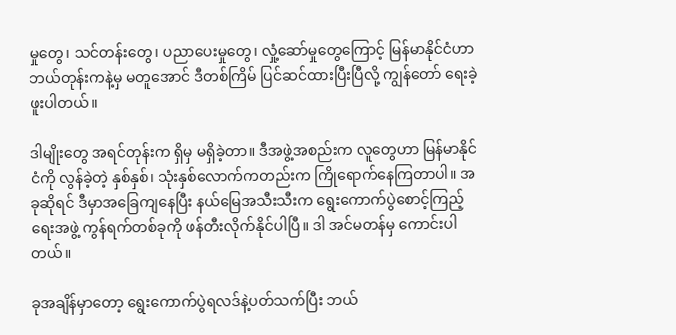မှုတွေ၊ သင်တန်းတွေ၊ ပညာပေးမှုတွေ၊ လှုံ့ဆော်မှုတွေကြောင့် မြန်မာနိုင်ငံဟာ ဘယ်တုန်းကနဲ့မှ မတူအောင် ဒီတစ်ကြိမ် ပြင်ဆင်ထားပြီးပြီလို့ ကျွန်တော် ရေးခဲ့ဖူးပါတယ်။

ဒါမျိုးတွေ အရင်တုန်းက ရှိမှ မရှိခဲ့တာ။ ဒီအဖွဲ့အစည်းက လူတွေဟာ မြန်မာနိုင်ငံကို လွန်ခဲ့တဲ့ နှစ်နှစ်၊ သုံးနှစ်လောက်ကတည်းက ကြိုရောက်နေကြတာပါ။ အခုဆိုရင် ဒီမှာအခြေကျနေပြီး နယ်မြေအသီးသီးက ရွေးကောက်ပွဲစောင့်ကြည့် ရေးအဖွဲ့ ကွန်ရက်တစ်ခုကို ဖန်တီးလိုက်နိုင်ပါပြီ။ ဒါ အင်မတန်မှ ကောင်းပါတယ်။

ခုအချိန်မှာတော့ ရွေးကောက်ပွဲရလဒ်နဲ့ပတ်သက်ပြီး ဘယ်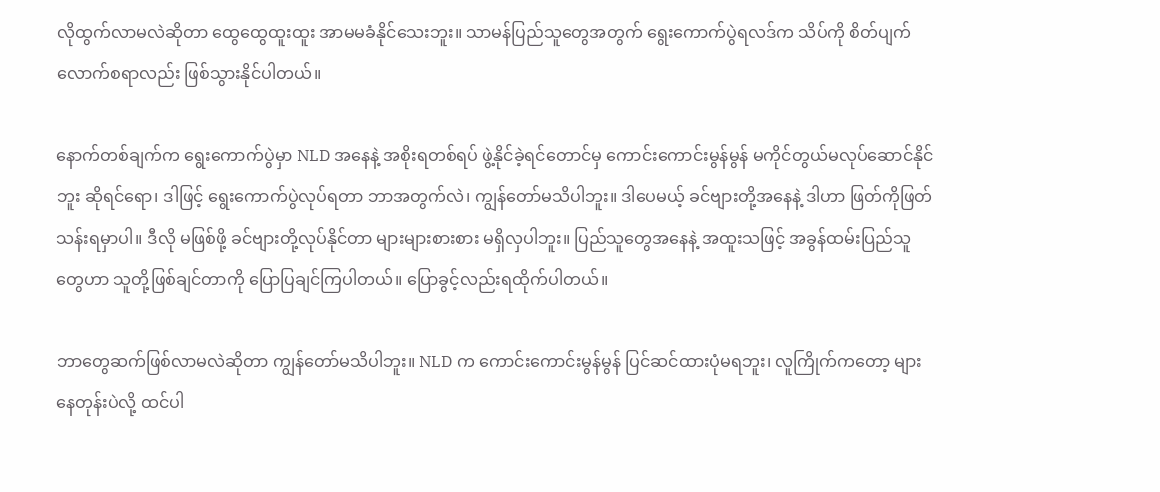လိုထွက်လာမလဲဆိုတာ ထွေထွေထူးထူး အာမမခံနိုင်သေးဘူး။ သာမန်ပြည်သူတွေအတွက် ရွေးကောက်ပွဲရလဒ်က သိပ်ကို စိတ်ပျက်လောက်စရာလည်း ဖြစ်သွားနိုင်ပါတယ်။

နောက်တစ်ချက်က ရွေးကောက်ပွဲမှာ NLD အနေနဲ့ အစိုးရတစ်ရပ် ဖွဲ့နိုင်ခဲ့ရင်တောင်မှ ကောင်းကောင်းမွန်မွန် မကိုင်တွယ်မလုပ်ဆောင်နိုင်ဘူး ဆိုရင်ရော၊ ဒါဖြင့် ရွေးကောက်ပွဲလုပ်ရတာ ဘာအတွက်လဲ၊ ကျွန်တော်မသိပါဘူး။ ဒါပေမယ့် ခင်ဗျားတို့အနေနဲ့ ဒါဟာ ဖြတ်ကိုဖြတ်သန်းရမှာပါ။ ဒီလို မဖြစ်ဖို့ ခင်ဗျားတို့လုပ်နိုင်တာ များများစားစား မရှိလှပါဘူး။ ပြည်သူတွေအနေနဲ့ အထူးသဖြင့် အခွန်ထမ်းပြည်သူတွေဟာ သူတို့ဖြစ်ချင်တာကို ပြောပြချင်ကြပါတယ်။ ပြောခွင့်လည်းရထိုက်ပါတယ်။

ဘာတွေဆက်ဖြစ်လာမလဲဆိုတာ ကျွန်တော်မသိပါဘူး။ NLD က ကောင်းကောင်းမွန်မွန် ပြင်ဆင်ထားပုံမရဘူး၊ လူကြိုက်ကတော့ များနေတုန်းပဲလို့ ထင်ပါ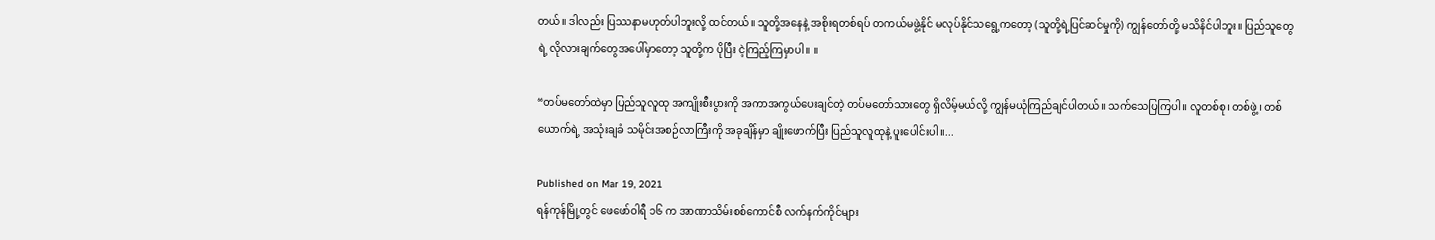တယ်။ ဒါလည်း ပြဿနာမဟုတ်ပါဘူးလို့ ထင်တယ်။ သူတို့အနေနဲ့ အစိုးရတစ်ရပ် တကယ်မဖွဲ့နိုင် မလုပ်နိုင်သရွေ့ကတော့ (သူတို့ရဲ့ပြင်ဆင်မှုကို) ကျွန်တော်တို့ မသိနိင်ပါဘူး။ ပြည်သူတွေရဲ့ လိုလားချက်တွေအပေါ်မှာတော့ သူတို့က ပိုပြီး ငဲ့ကြည့်ကြမှာပါ။ ။

“တပ်မတော်ထဲမှာ ပြည်သူလူထု အကျိုးစီးပွားကို အကာအကွယ်ပေးချင်တဲ့ တပ်မတော်သားတွေ ရှိလိမ့်မယ်လို့ ကျွန်မယုံကြည်ချင်ပါတယ်။ သက်သေပြကြပါ။ လူတစ်စု၊ တစ်ဖွဲ့၊ တစ်ယောက်ရဲ့ အသုံးချခံ သမိုင်းအစဉ်လာကြီးကို အခုချိန်မှာ ချိုးဖောက်ပြီး ပြည်သူလူထုနဲ့ ပူးပေါင်းပါ။...

Published on Mar 19, 2021
ရန်ကုန်မြို့တွင် ဖေဖော်ဝါရီ ၁၆ က အာဏာသိမ်းစစ်ကောင်စီ လက်နက်ကိုင်များ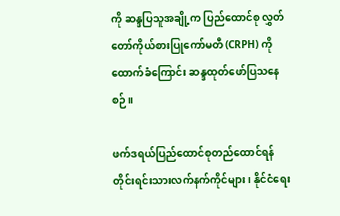ကို ဆန္ဒပြသူအချို့က ပြည်ထောင်စု လွှတ်တော်ကိုယ်စားပြုကော်မတီ (CRPH) ကို ထောက်ခံကြောင်း ဆန္ဒထုတ်ဖော်ပြသနေစဉ်။

ဖက်ဒရယ်ပြည်ထောင်စုတည်ထောင်ရန် တိုင်းရင်းသားလက်နက်ကိုင်များ၊ နိုင်ငံရေး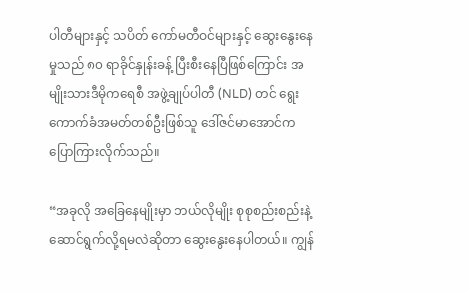ပါတီများနှင့် သပိတ် ကော်မတီဝင်များနှင့် ဆွေးနွေးနေမှုသည် ၈၀ ရာခိုင်နှုန်းခန့် ပြီးစီးနေပြီဖြစ်ကြောင်း အမျိုးသားဒီမိုကရေစီ အဖွဲ့ချုပ်ပါတီ (NLD) တင် ရွေးကောက်ခံအမတ်တစ်ဦးဖြစ်သူ ဒေါ်ဇင်မာအောင်က ပြောကြားလိုက်သည်။

“အခုလို အခြေနေမျိုးမှာ ဘယ်လိုမျိုး စုစုစည်းစည်းနဲ့ ဆောင်ရွက်လို့ရမလဲဆိုတာ ဆွေးနွေးနေပါတယ်။ ကျွန်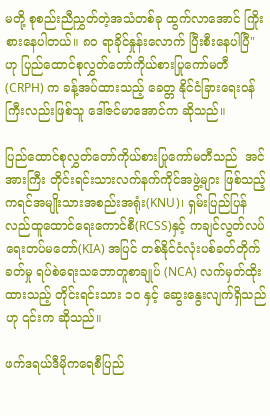မတို့ စုစည်းညီညွှတ်တဲ့အသံတစ်ခု ထွက်လာအောင် ကြိုးစားနေပါတယ်။ ၈၀ ရာခိုင်နှုန်းလောက် ပြီးစီးနေပါပြီ" ဟု ပြည်ထောင်စုလွှတ်တော်ကိုယ်စားပြုကော်မတီ (CRPH) က ခန့်အပ်ထားသည့် ခေတ္တ နိုင်ငံခြားရေးဝန်ကြီးလည်းဖြစ်သူ ဒေါ်ဇင်မာအောင်က ဆိုသည်။

ပြည်ထောင်စုလွှတ်တော်ကိုယ်စားပြုကော်မတီသည်  အင်အားကြီး တိုင်းရင်းသားလက်နက်ကိုင်အဖွဲ့များ ဖြစ်သည့် ကရင်အမျိုးသားအစည်းအရုံး(KNU)၊ ရှမ်းပြည်ပြန်လည်ထူထောင်ရေးကောင်စီ(RCSS)နှင့် ကချင်လွတ်လပ်ရေးတပ်မတော်(KIA) အပြင် တစ်နိုင်ငံလုံးပစ်ခတ်တိုက်ခတ်မှု ရပ်စဲရေးသဘောတူစာချုပ် (NCA) လက်မှတ်ထိုးထားသည့် တိုင်းရင်းသား ၁၀ နှင့် ဆွေးနွေးလျက်ရှိသည်ဟု ၎င်းက ဆိုသည်။

ဖက်ဒရယ်ဒီမိုကရေစီပြည်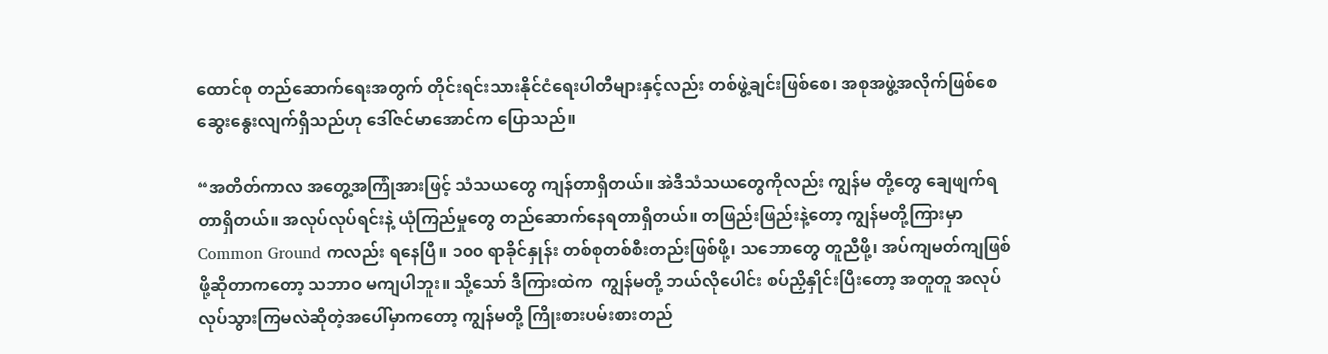ထောင်စု တည်ဆောက်ရေးအတွက် တိုင်းရင်းသားနိုင်ငံရေးပါတီများနှင့်လည်း တစ်ဖွဲ့ချင်းဖြစ်စေ၊ အစုအဖွဲ့အလိုက်ဖြစ်စေ ဆွေးနွေးလျက်ရှိသည်ဟု ဒေါ်ဇင်မာအောင်က ပြောသည်။

“အတိတ်ကာလ အတွေ့အကြုံအားဖြင့် သံသယတွေ ကျန်တာရှိတယ်။ အဲဒီသံသယတွေကိုလည်း ကျွန်မ တို့တွေ ချေဖျက်ရတာရှိတယ်။ အလုပ်လုပ်ရင်းနဲ့ ယုံကြည်မှုတွေ တည်ဆောက်နေရတာရှိတယ်။ တဖြည်းဖြည်းနဲ့တော့ ကျွန်မတို့ကြားမှာ Common Ground ကလည်း ရနေပြီ။ ၁၀၀ ရာခိုင်နှုန်း တစ်စုတစ်စီးတည်းဖြစ်ဖို့၊ သဘောတွေ တူညီဖို့၊ အပ်ကျမတ်ကျဖြစ်ဖို့ဆိုတာကတော့ သဘာဝ မကျပါဘူး။ သို့သော် ဒီကြားထဲက  ကျွန်မတို့ ဘယ်လိုပေါင်း စပ်ညှိနှိုင်းပြီးတော့ အတူတူ အလုပ်လုပ်သွားကြမလဲဆိုတဲ့အပေါ်မှာကတော့ ကျွန်မတို့ ကြိုးစားပမ်းစားတည်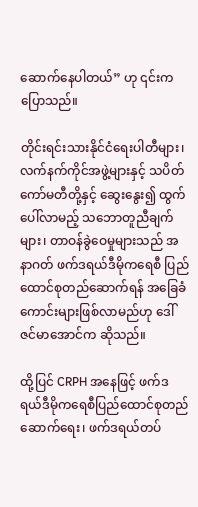ဆောက်နေပါတယ်” ဟု ၎င်းက ပြောသည်။

တိုင်းရင်းသားနိုင်ငံရေးပါတီများ၊ လက်နက်ကိုင်အဖွဲ့များနှင့် သပိတ်ကော်မတီတို့နှင့် ဆွေးနွေး၍ ထွက်ပေါ်လာမည့် သဘောတူညီချက်များ၊ တာဝန်ခွဲဝေမှုများသည် အနာဂတ် ဖက်ဒရယ်ဒီမိုကရေစီ ပြည်ထောင်စုတည်ဆောက်ရန် အခြေခံကောင်းများဖြစ်လာမည်ဟု ဒေါ်ဇင်မာအောင်က ဆိုသည်။

ထို့ပြင် CRPH အနေဖြင့် ဖက်ဒရယ်ဒီမိုကရေစီပြည်ထောင်စုတည်ဆောက်ရေး၊ ဖက်ဒရယ်တပ်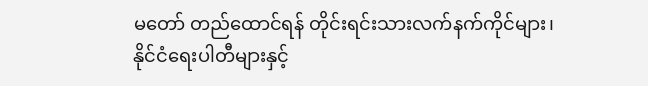မတော် တည်ထောင်ရန် တိုင်းရင်းသားလက်နက်ကိုင်များ၊ နိုင်ငံရေးပါတီများနှင့်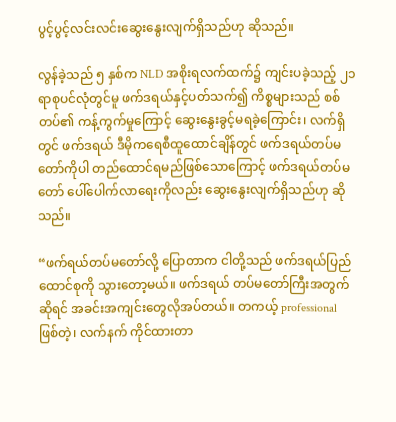ပွင့်ပွင့်လင်းလင်းဆွေးနွေးလျက်ရှိသည်ဟု ဆိုသည်။

လွန်ခဲ့သည် ၅ နှစ်က NLD အစိုးရလက်ထက်၌ ကျင်းပခဲ့သည့် ၂၁ ရာစုပင်လုံတွင်မူ ဖက်ဒရယ်နှင့်ပတ်သက်၍ ကိစ္စများသည် စစ်တပ်၏ ကန့်ကွက်မှုကြောင့် ဆွေးနွေးခွင့်မရခဲ့ကြောင်း၊ လက်ရှိတွင် ဖက်ဒရယ် ဒီမိုကရေစီထူထောင်ချိန်တွင် ဖက်ဒရယ်တပ်မတော်ကိုပါ တည်ထောင်ရမည်ဖြစ်သောကြောင့် ဖက်ဒရယ်တပ်မတော် ပေါ်ပေါက်လာရေးကိုလည်း ဆွေးနွေးလျက်ရှိသည်ဟု ဆိုသည်။

“ဖက်ရယ်တပ်မတော်လို့ ပြောတာက ငါတို့သည် ဖက်ဒရယ်ပြည်ထောင်စုကို သွားတော့မယ်။ ဖက်ဒရယ် တပ်မတော်ကြီးအတွက်ဆိုရင် အခင်းအကျင်းတွေလိုအပ်တယ်။ တကယ့် professional ဖြစ်တဲ့၊ လက်နက် ကိုင်ထားတာ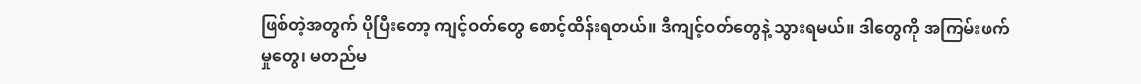ဖြစ်တဲ့အတွက် ပိုပြီးတော့ ကျင့်ဝတ်တွေ စောင့်ထိန်းရတယ်။ ဒီကျင့်ဝတ်တွေနဲ့ သွားရမယ်။ ဒါတွေကို အကြမ်းဖက်မှုတွေ၊ မတည်မ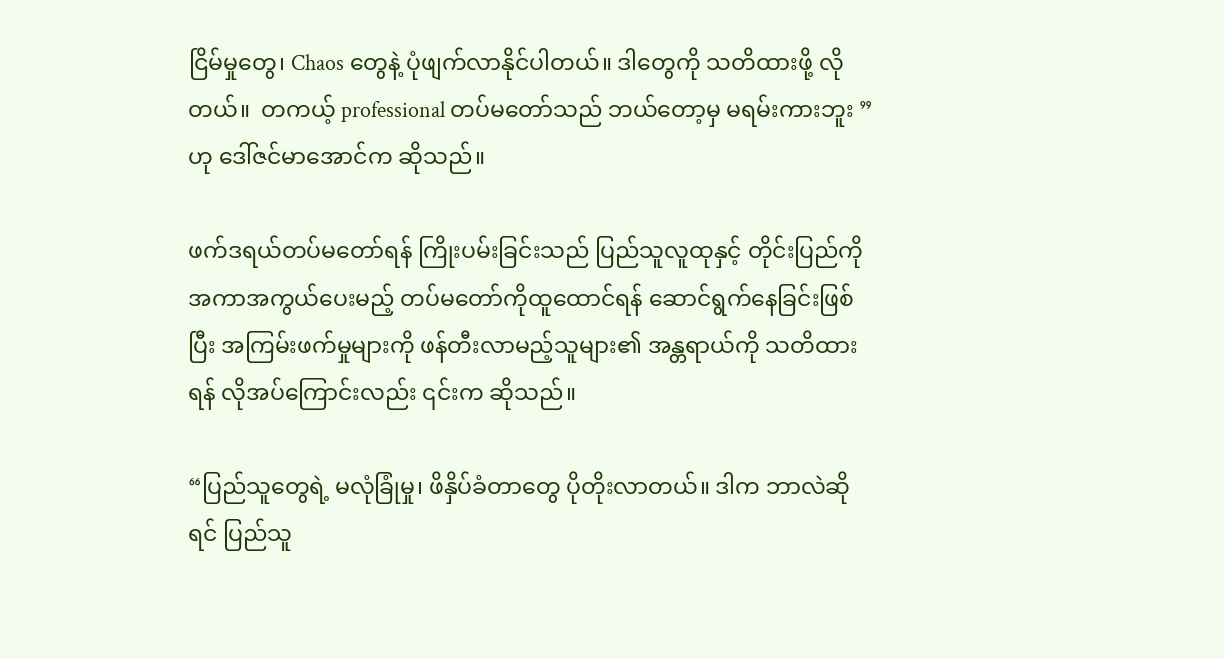ငြိမ်မှုတွေ၊ Chaos တွေနဲ့ ပုံဖျက်လာနိုင်ပါတယ်။ ဒါတွေကို သတိထားဖို့ လိုတယ်။  တကယ့် professional တပ်မတော်သည် ဘယ်တော့မှ မရမ်းကားဘူး ”ဟု ဒေါ်ဇင်မာအောင်က ဆိုသည်။

ဖက်ဒရယ်တပ်မတော်ရန် ကြိုးပမ်းခြင်းသည် ပြည်သူလူထုနှင့် တိုင်းပြည်ကို အကာအကွယ်ပေးမည့် တပ်မတော်ကိုထူထောင်ရန် ဆောင်ရွက်နေခြင်းဖြစ်ပြီး အကြမ်းဖက်မှုများကို ဖန်တီးလာမည့်သူများ၏ အန္တရာယ်ကို သတိထားရန် လိုအပ်ကြောင်းလည်း ၎င်းက ဆိုသည်။

“ပြည်သူတွေရဲ့ မလုံခြုံမှု၊ ဖိနှိပ်ခံတာတွေ ပိုတိုးလာတယ်။ ဒါက ဘာလဲဆိုရင် ပြည်သူ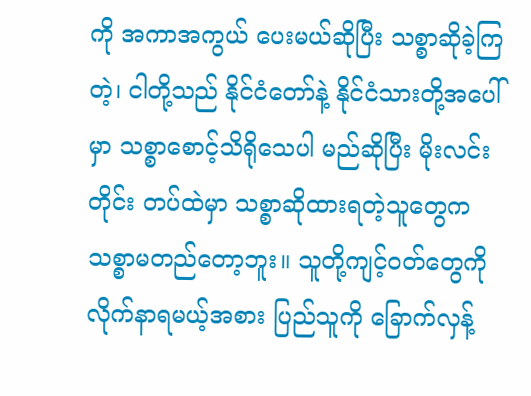ကို အကာအကွယ် ပေးမယ်ဆိုပြီး သစ္စာဆိုခဲ့ကြတဲ့၊ ငါတို့သည် နိုင်ငံတော်နဲ့ နိုင်ငံသားတို့အပေါ်မှာ သစ္စာစောင့်သိရိုသေပါ မည်ဆိုပြီး မိုးလင်းတိုင်း တပ်ထဲမှာ သစ္စာဆိုထားရတဲ့သူတွေက သစ္စာမတည်တော့ဘူး။ သူတို့ကျင့်ဝတ်တွေကို လိုက်နာရမယ့်အစား ပြည်သူကို ခြောက်လှန့်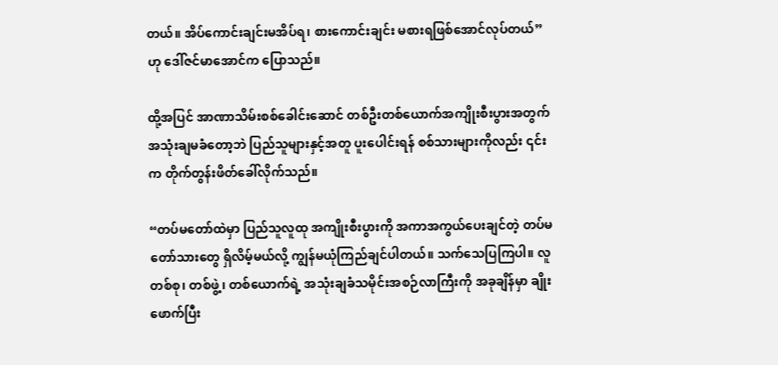တယ်။ အိပ်ကောင်းချင်းမအိပ်ရ၊ စားကောင်းချင်း မစားရဖြစ်အောင်လုပ်တယ်” ဟု ဒေါ်ဇင်မာအောင်က ပြောသည်။

ထို့အပြင် အာဏာသိမ်းစစ်ခေါင်းဆောင် တစ်ဦးတစ်ယောက်အကျိုးစီးပွားအတွက် အသုံးချမခံတော့ဘဲ ပြည်သူများနှင့်အတူ ပူးပေါင်းရန် စစ်သားများကိုလည်း ၎င်းက တိုက်တွန်းဖိတ်ခေါ်လိုက်သည်။

“တပ်မတော်ထဲမှာ ပြည်သူလူထု အကျိုးစီးပွားကို အကာအကွယ်ပေးချင်တဲ့ တပ်မတော်သားတွေ ရှိလိမ့်မယ်လို့ ကျွန်မယုံကြည်ချင်ပါတယ်။ သက်သေပြကြပါ။ လူတစ်စု၊ တစ်ဖွဲ့၊ တစ်ယောက်ရဲ့ အသုံးချခံသမိုင်းအစဉ်လာကြီးကို အခုချိန်မှာ ချိုးဖောက်ပြီး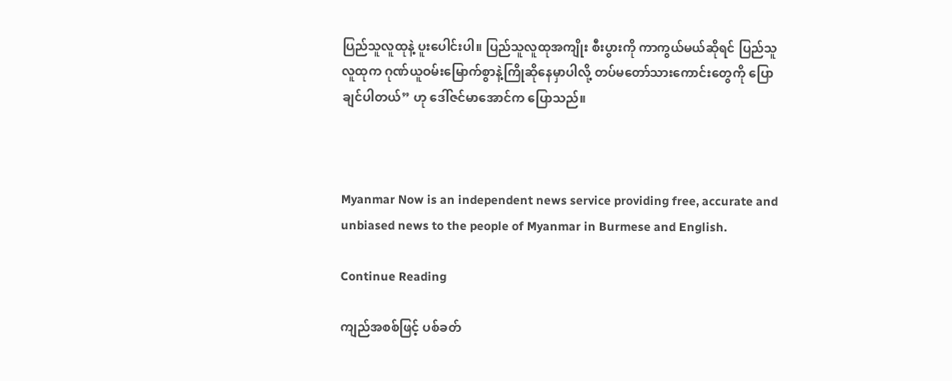ပြည်သူလူထုနဲ့ ပူးပေါင်းပါ။ ပြည်သူလူထုအကျိုး စီးပွားကို ကာကွယ်မယ်ဆိုရင် ပြည်သူလူထုက ဂုဏ်ယူဝမ်းမြောက်စွာနဲ့ကြိုဆိုနေမှာပါလို့ တပ်မတော်သားကောင်းတွေကို ပြောချင်ပါတယ်” ဟု ဒေါ်ဇင်မာအောင်က ပြောသည်။



Myanmar Now is an independent news service providing free, accurate and unbiased news to the people of Myanmar in Burmese and English.

Continue Reading

ကျည်အစစ်ဖြင့် ပစ်ခတ်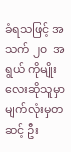ခံရသဖြင့် အသက် ၂၀  အရွယ် ကိုမျိုးလေးဆိုသူမှာ မျက်လုံးမှတဆင့် ဦး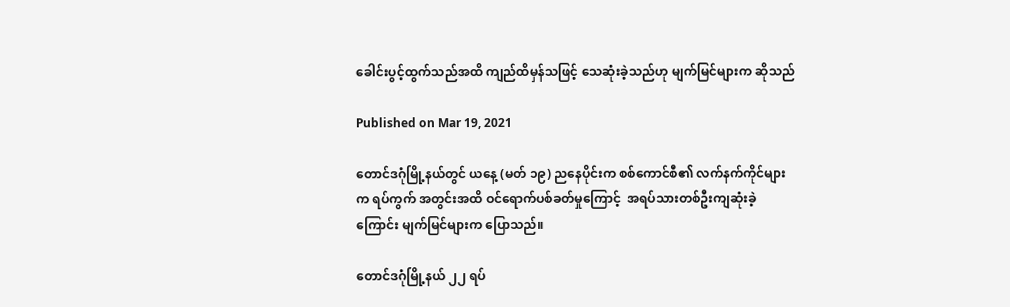ခေါင်းပွင့်ထွက်သည်အထိ ကျည်ထိမှန်သဖြင့် သေဆုံးခဲ့သည်ဟု မျက်မြင်များက ဆိုသည်

Published on Mar 19, 2021

တောင်ဒဂုံမြို့နယ်တွင် ယနေ့ (မတ် ၁၉) ညနေပိုင်းက စစ်ကောင်စီ၏ လက်နက်ကိုင်များက ရပ်ကွက် အတွင်းအထိ ဝင်ရောက်ပစ်ခတ်မှုကြောင့်  အရပ်သားတစ်ဦးကျဆုံးခဲ့ကြောင်း မျက်မြင်များက ပြောသည်။

တောင်ဒဂုံမြို့နယ် ၂၂ ရပ်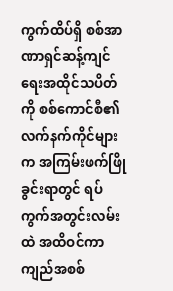ကွက်ထိပ်ရှိ စစ်အာဏာရှင်ဆန့်ကျင်ရေးအထိုင်သပိတ်ကို စစ်ကောင်စီ၏ လက်နက်ကိုင်များက အကြမ်းဖက်ဖြိုခွင်းရာတွင် ရပ်ကွက်အတွင်းလမ်းထဲ အထိဝင်ကာ ကျည်အစစ်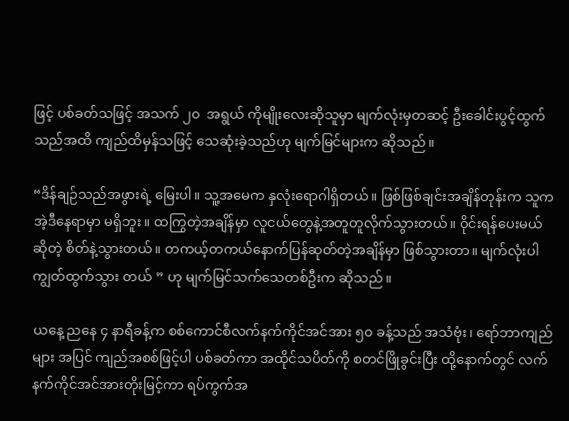ဖြင့် ပစ်ခတ်သဖြင့် အသက် ၂၀  အရွယ် ကိုမျိုးလေးဆိုသူမှာ မျက်လုံးမှတဆင့် ဦးခေါင်းပွင့်ထွက်သည်အထိ ကျည်ထိမှန်သဖြင့် သေဆုံးခဲ့သည်ဟု မျက်မြင်များက ဆိုသည်။

“ဒိန်ချဉ်သည်အဖွားရဲ့ မြေးပါ။ သူ့အမေက နှလုံးရောဂါရှိတယ်။ ဖြစ်ဖြစ်ချင်းအချိန်တုန်းက သူက အဲ့ဒီနေရာမှာ မရှိဘူး။ ထကြွတဲ့အချိန်မှာ လူငယ်တွေနဲ့အတူတူလိုက်သွားတယ်။ ဝိုင်းရန်ပေးမယ်ဆိုတဲ့ စိတ်နဲ့သွားတယ်။ တကယ့်တကယ်နောက်ပြန်ဆုတ်တဲ့အချိန်မှာ ဖြစ်သွားတာ။ မျက်လုံးပါကျွတ်ထွက်သွား တယ် ” ဟု မျက်မြင်သက်သေတစ်ဦးက ဆိုသည်။

ယနေ့ ညနေ ၄ နာရီခန့်က စစ်ကောင်စီလက်နက်ကိုင်အင်အား ၅၀ ခန့်သည် အသံဗုံး၊ ရော်ဘာကျည်များ အပြင် ကျည်အစစ်ဖြင့်ပါ ပစ်ခတ်ကာ အထိုင်သပိတ်ကို စတင်ဖြိုခွင်းပြီး ထို့နောက်တွင် လက်နက်ကိုင်အင်အားတိုးမြင့်ကာ ရပ်ကွက်အ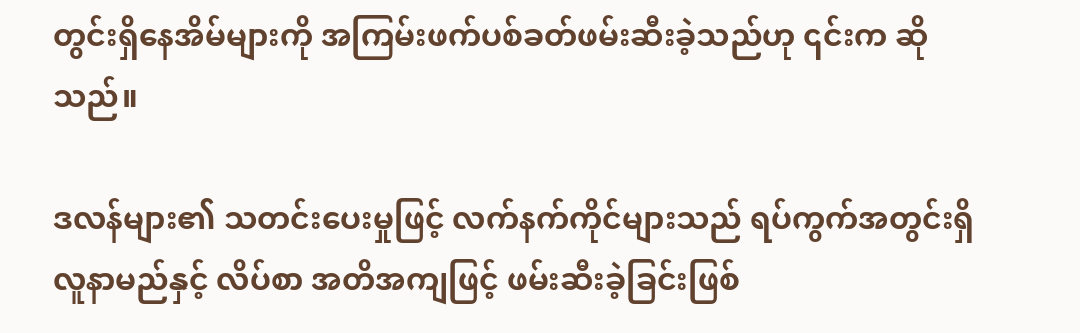တွင်းရှိနေအိမ်များကို အကြမ်းဖက်ပစ်ခတ်ဖမ်းဆီးခဲ့သည်ဟု ၎င်းက ဆိုသည်။

ဒလန်များ၏ သတင်းပေးမှုဖြင့် လက်နက်ကိုင်များသည် ရပ်ကွက်အတွင်းရှိ လူနာမည်နှင့် လိပ်စာ အတိအကျဖြင့် ဖမ်းဆီးခဲ့ခြင်းဖြစ်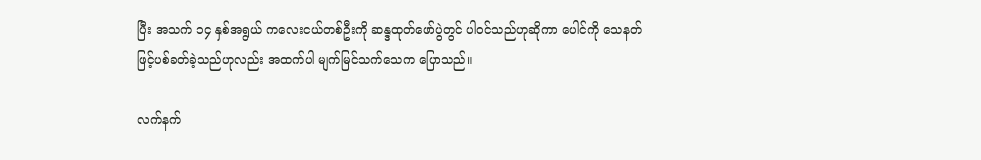ပြီး အသက် ၁၄ နှစ်အရွယ် ကလေးငယ်တစ်ဦးကို ဆန္ဒထုတ်‌ဖော်ပွဲတွင် ပါဝင်သည်ဟုဆိုကာ ပေါင်ကို သေနတ်ဖြင့်ပစ်ခတ်ခဲ့သည်ဟုလည်း အထက်ပါ မျက်မြင်သက်သေက ပြောသည်။

လက်နက်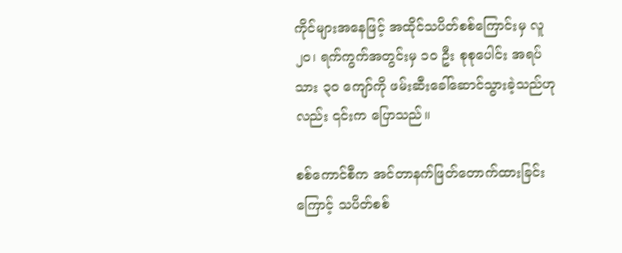ကိုင်များအ‌နေဖြင့် အထိုင်သပိတ်စစ်ကြောင်းမှ လူ ၂၀၊ ရက်ကွက်အတွင်းမှ ၁၀ ဦး စုစုပေါင်း အရပ်သား ၃၀ ကျော်ကို ဖမ်းဆီးခေါ်ဆောင်သွားခဲ့သည်ဟုလည်း ၎င်းက ပြောသည်။

စစ်ကောင်စီက အင်တာနက်ဖြတ်တောက်ထားခြင်းကြောင့် သပိတ်စစ်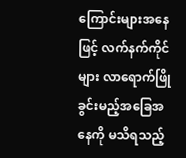ကြောင်းများအနေဖြင့် လက်နက်ကိုင်များ လာရောက်ဖြိုခွင်းမည့်အခြေအနေကို မသိရသည့်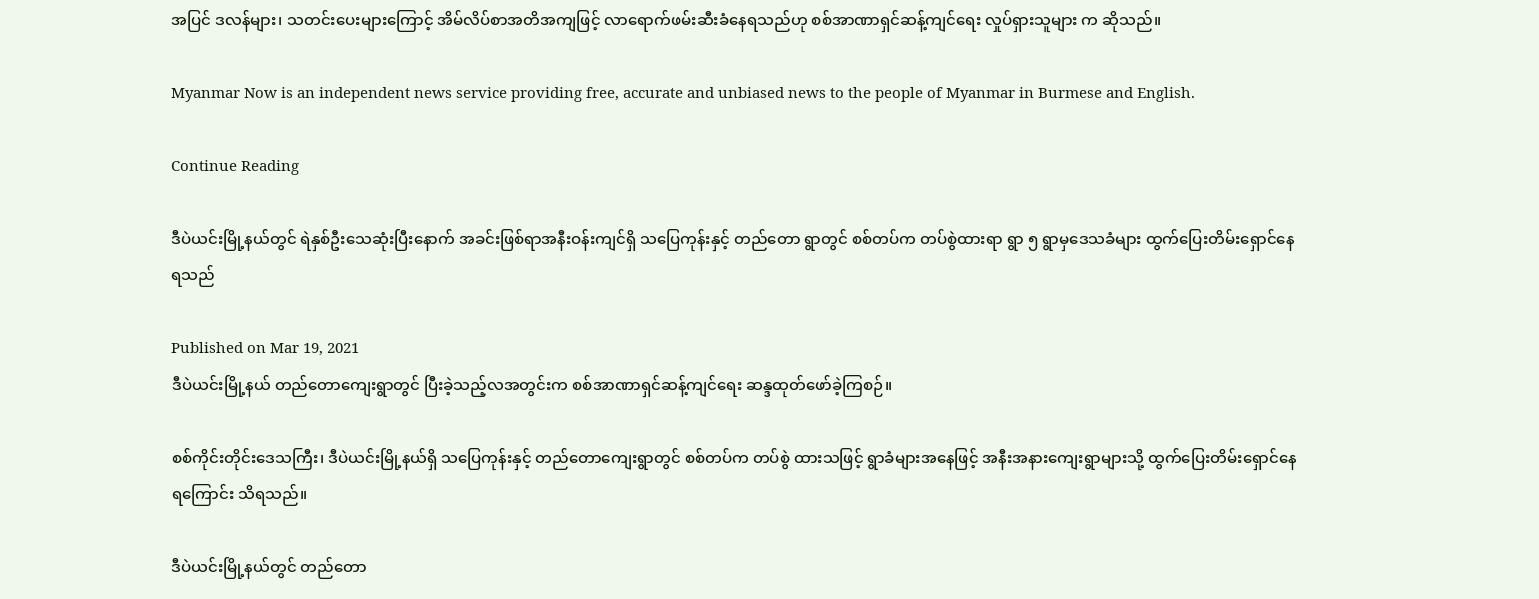အပြင် ဒလန်များ၊ သတင်းပေးများကြောင့် အိမ်လိပ်စာအတိအကျဖြင့် လာရောက်ဖမ်းဆီးခံနေရသည်ဟု စစ်အာဏာရှင်ဆန့်ကျင်ရေး လှုပ်ရှားသူများ က ဆိုသည်။

Myanmar Now is an independent news service providing free, accurate and unbiased news to the people of Myanmar in Burmese and English.

Continue Reading

ဒီပဲယင်းမြို့နယ်တွင် ရဲနှစ်ဦးသေဆုံးပြီးနောက် အခင်းဖြစ်ရာအနီးဝန်းကျင်ရှိ သပြေကုန်းနှင့် တည်တော ရွာတွင် စစ်တပ်က တပ်စွဲထားရာ ရွာ ၅ ရွာမှဒေသခံများ ထွက်ပြေးတိမ်းရှောင်နေရသည်

Published on Mar 19, 2021
ဒီပဲယင်းမြို့နယ် တည်တောကျေးရွာတွင် ပြီးခဲ့သည့်လအတွင်းက စစ်အာဏာရှင်ဆန့်ကျင်ရေး ဆန္ဒထုတ်ဖော်ခဲ့ကြစဉ်။

စစ်ကိုင်းတိုင်းဒေသကြီး၊ ဒီပဲယင်းမြို့နယ်ရှိ သပြေကုန်းနှင့် တည်တောကျေးရွာတွင် စစ်တပ်က တပ်စွဲ ထားသဖြင့် ရွာခံများအနေဖြင့် အနီးအနားကျေးရွာများသို့ ထွက်ပြေးတိမ်းရှောင်နေရကြောင်း သိရသည်။

ဒီပဲယင်းမြို့နယ်တွင် တည်တော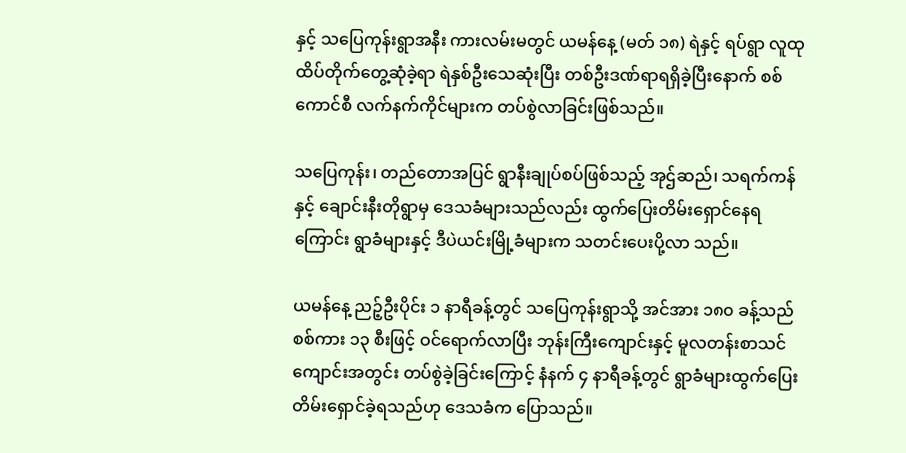နှင့် သပြေကုန်းရွာအနီး ကားလမ်းမတွင် ယမန်နေ့ (မတ် ၁၈) ရဲနှင့် ရပ်ရွာ လူထု ထိပ်တိုက်တွေ့ဆုံခဲ့ရာ ရဲနှစ်ဦးသေဆုံးပြီး တစ်ဦးဒဏ်ရာရရှိခဲ့ပြီးနောက် စစ်ကောင်စီ လက်နက်ကိုင်များက တပ်စွဲလာခြင်းဖြစ်သည်။

သပြေကုန်း၊ တည်တောအပြင် ရွာနီးချုပ်စပ်ဖြစ်သည့် အုဌ်ဆည်၊ သရက်ကန်နှင့် ချောင်းနီးတိုရွာမှ ဒေသခံများသည်လည်း ထွက်ပြေးတိမ်းရှောင်နေရကြောင်း ရွာခံများနှင့် ဒီပဲယင်းမြို့ခံများက သတင်းပေးပို့လာ သည်။

ယမန်နေ့ ညဉ့်ဦးပိုင်း ၁ နာရီခန့်တွင် သပြေကုန်းရွာသို့ အင်အား ၁၈၀ ခန့်သည် စစ်ကား ၁၃ စီးဖြင့် ဝင်ရောက်လာပြီး ဘုန်းကြီးကျောင်းနှင့် မူလတန်းစာသင်ကျောင်းအတွင်း တပ်စွဲခဲ့ခြင်းကြောင့် နံနက် ၄ နာရီခန့်တွင် ရွာခံများထွက်ပြေးတိမ်းရှောင်ခဲ့ရသည်ဟု ဒေသခံက ပြောသည်။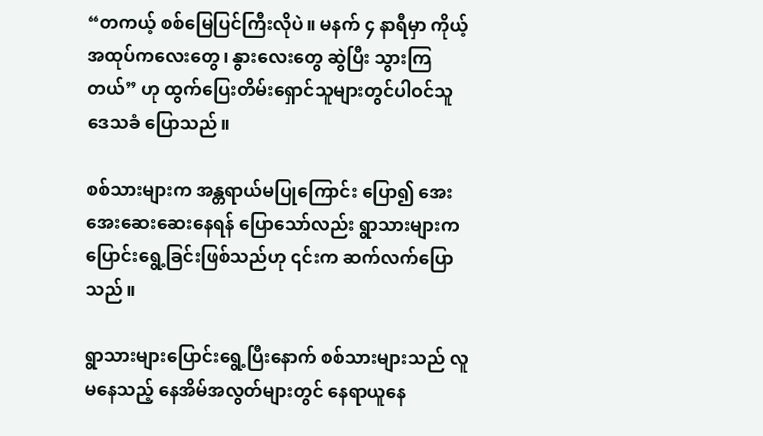“တကယ့် စစ်မြေပြင်ကြီးလိုပဲ။ မနက် ၄ နာရီမှာ ကိုယ့်အထုပ်ကလေးတွေ၊ နွားလေးတွေ ဆွဲပြီး သွားကြတယ်” ဟု ထွက်ပြေးတိမ်းရှောင်သူများတွင်ပါဝင်သူ ဒေသခံ ပြောသည်။

စစ်သားများက အန္တရာယ်မပြုကြောင်း ပြော၍ အေးအေးဆေးဆေးနေရန် ပြောသော်လည်း ရွာသားများက ပြောင်းရွေ့ခြင်းဖြစ်သည်ဟု ၎င်းက ဆက်လက်ပြောသည်။

ရွာသားများပြောင်းရွေ့ပြီးနောက် စစ်သားများသည် လူမနေသည့် နေအိမ်အလွတ်များတွင် နေရာယူနေ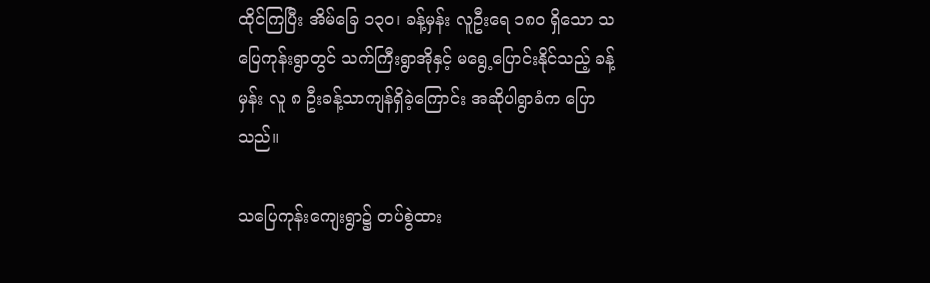ထိုင်ကြပြီး အိမ်ခြေ ၁၃၀၊ ခန့်မှန်း လူဦးရေ ၁၈၀ ရှိသော သပြေကုန်းရွာတွင် သက်ကြီးရွာအိုနှင့် မရွေ့ပြောင်းနိုင်သည့် ခန့်မှန်း လူ ၈ ဦးခန့်သာကျန်ရှိခဲ့ကြောင်း အဆိုပါရွာခံက ပြောသည်။

သပြေကုန်းကျေးရွာ၌ တပ်စွဲထား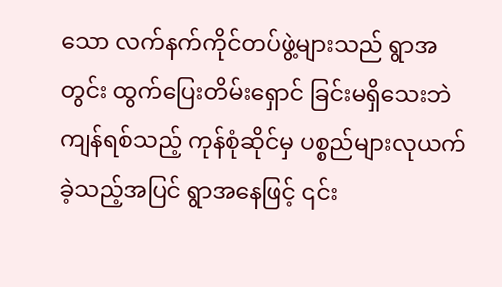သော လက်နက်ကိုင်တပ်ဖွဲ့များသည် ရွာအတွင်း ထွက်ပြေးတိမ်းရှောင် ခြင်းမရှိသေးဘဲ ကျန်ရစ်သည့် ကုန်စုံဆိုင်မှ ပစ္စည်များလုယက်ခဲ့သည့်အပြင် ရွာအနေဖြင့် ၎င်း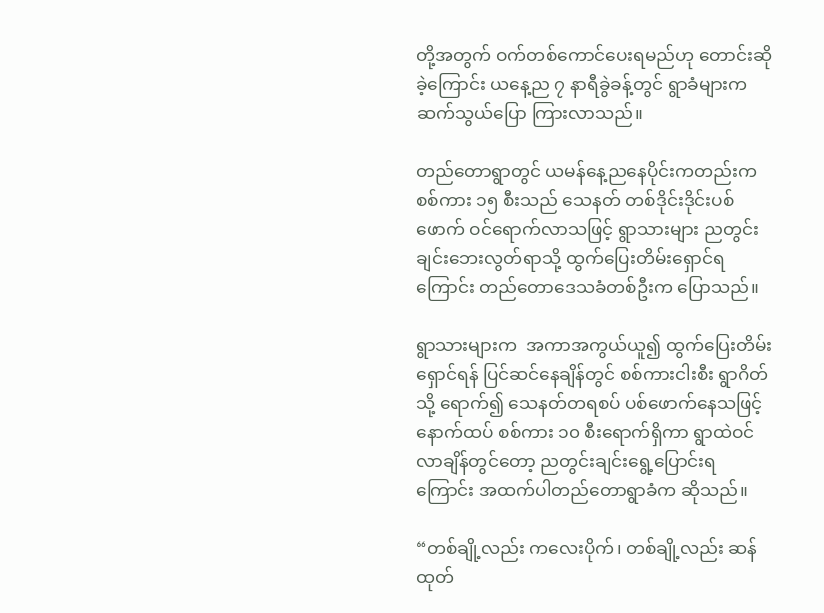တို့အတွက် ဝက်တစ်ကောင်ပေးရမည်ဟု တောင်းဆိုခဲ့ကြောင်း ယနေ့ည ၇ နာရီခွဲခန့်တွင် ရွာခံများက ဆက်သွယ်ပြော ကြားလာသည်။

တည်တောရွာတွင် ယမန်နေ့ညနေပိုင်းကတည်းက စစ်ကား ၁၅ စီးသည် သေနတ် တစ်ဒိုင်းဒိုင်းပစ်ဖောက် ဝင်ရောက်လာသဖြင့် ရွာသားများ ညတွင်းချင်းဘေးလွတ်ရာသို့ ထွက်ပြေးတိမ်းရှောင်ရကြောင်း တည်တောဒေသခံတစ်ဦးက ပြောသည်။

ရွာသားများက  အကာအကွယ်ယူ၍ ထွက်ပြေးတိမ်းရှောင်ရန် ပြင်ဆင်နေချိန်တွင် စစ်ကားငါးစီး ရွာဂိတ်သို့ ရောက်၍ သေနတ်တရစပ် ပစ်ဖောက်နေသဖြင့် နောက်ထပ် စစ်ကား ၁၀ စီးရောက်ရှိကာ ရွာထဲဝင်လာချိန်တွင်တော့ ညတွင်းချင်းရွေ့ပြောင်းရကြောင်း အထက်ပါတည်တောရွာခံက ဆိုသည်။

“တစ်ချို့လည်း ကလေးပိုက်၊ တစ်ချို့လည်း ဆန်ထုတ်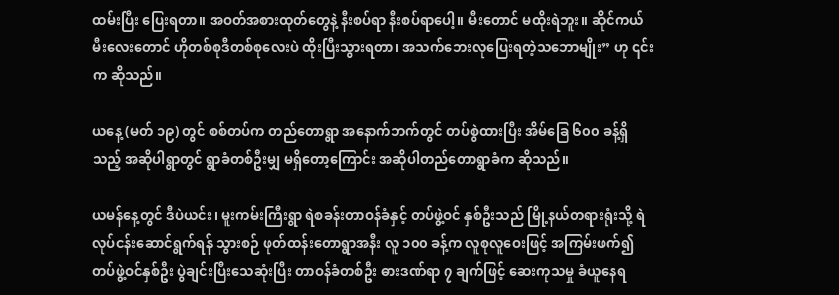ထမ်းပြီး ပြေးရတာ။ အဝတ်အစားထုတ်တွေနဲ့ နီးစပ်ရာ နီးစပ်ရာပေါ့။ မီးတောင် မထိုးရဲဘူး။ ဆိုင်ကယ်မီးလေးတောင် ဟိုတစ်စုဒီတစ်စုလေးပဲ ထိုးပြီးသွားရတာ၊ အသက်ဘေးလုပြေးရတဲ့သဘောမျိုး” ဟု ၎င်းက ဆိုသည်။

ယနေ့ (မတ် ၁၉) တွင် စစ်တပ်က တည်တောရွာ အနောက်ဘက်တွင် တပ်စွဲထားပြီး အိမ်ခြေ ၆၀၀ ခန့်ရှိသည့် အဆိုပါရွာတွင် ရွာခံတစ်ဦးမျှ မရှိတော့ကြောင်း အဆိုပါတည်တောရွာခံက ဆိုသည်။

ယမန်နေ့တွင် ဒီပဲယင်း၊ မူးကမ်းကြီးရွာ ရဲစခန်းတာဝန်ခံနှင့် တပ်ဖွဲ့ဝင် နှစ်ဦးသည် မြို့နယ်တရားရုံးသို့ ရဲလုပ်ငန်းဆောင်ရွက်ရန် သွားစဉ် ဖုတ်ထန်းတောရွာအနီး လူ ၁၀၀ ခန့်က လူစုလူဝေးဖြင့် အကြမ်းဖက်၍ တပ်ဖွဲ့ဝင်နှစ်ဦး ပွဲချင်းပြီးသေဆုံးပြီး တာဝန်ခံတစ်ဦး ဓားဒဏ်ရာ ၇ ချက်ဖြင့် ဆေးကုသမှု ခံယူနေရ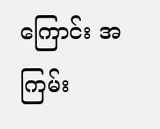ကြောင်း အကြမ်း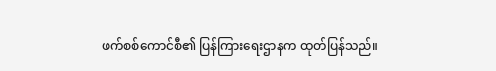ဖက်စစ်ကောင်စီ၏ ပြန်ကြားရေးဌာနက ထုတ်ပြန်သည်။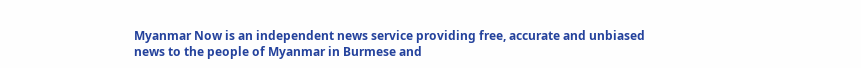Myanmar Now is an independent news service providing free, accurate and unbiased news to the people of Myanmar in Burmese and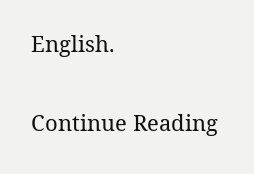English.

Continue Reading